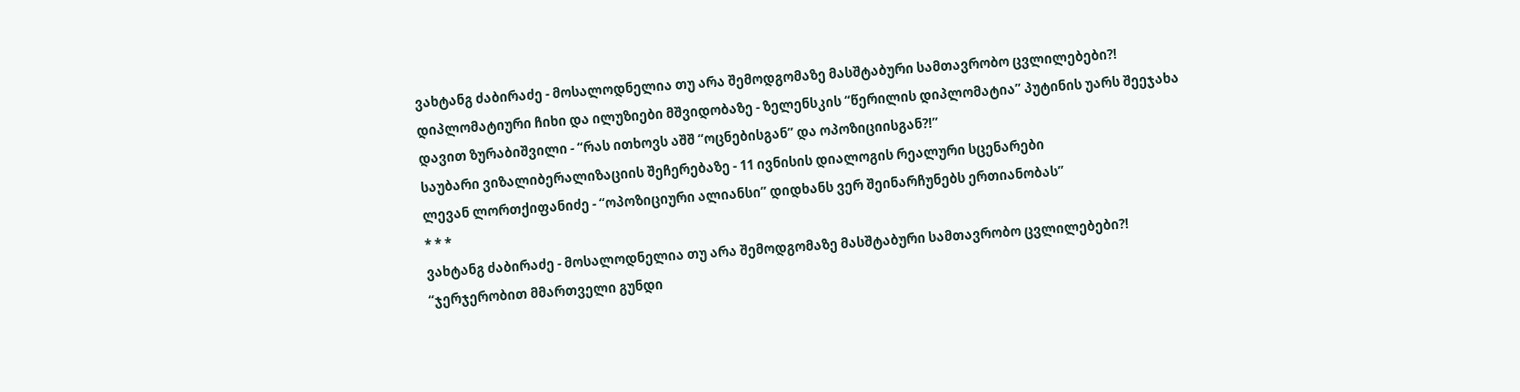ვახტანგ ძაბირაძე - მოსალოდნელია თუ არა შემოდგომაზე მასშტაბური სამთავრობო ცვლილებები?!
დიპლომატიური ჩიხი და ილუზიები მშვიდობაზე - ზელენსკის “წერილის დიპლომატია” პუტინის უარს შეეჯახა
დავით ზურაბიშვილი - “რას ითხოვს აშშ “ოცნებისგან” და ოპოზიციისგან?!”
საუბარი ვიზალიბერალიზაციის შეჩერებაზე - 11 ივნისის დიალოგის რეალური სცენარები
ლევან ლორთქიფანიძე - “ოპოზიციური ალიანსი” დიდხანს ვერ შეინარჩუნებს ერთიანობას”
* * *
ვახტანგ ძაბირაძე - მოსალოდნელია თუ არა შემოდგომაზე მასშტაბური სამთავრობო ცვლილებები?!
“ჯერჯერობით მმართველი გუნდი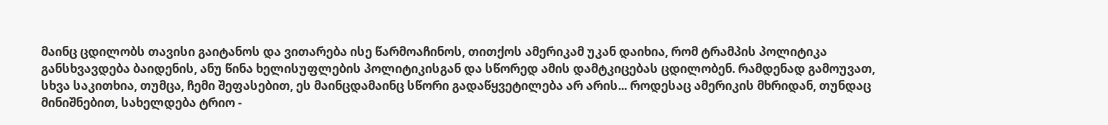მაინც ცდილობს თავისი გაიტანოს და ვითარება ისე წარმოაჩინოს, თითქოს ამერიკამ უკან დაიხია, რომ ტრამპის პოლიტიკა განსხვავდება ბაიდენის, ანუ წინა ხელისუფლების პოლიტიკისგან და სწორედ ამის დამტკიცებას ცდილობენ. რამდენად გამოუვათ, სხვა საკითხია, თუმცა, ჩემი შეფასებით, ეს მაინცდამაინც სწორი გადაწყვეტილება არ არის... როდესაც ამერიკის მხრიდან, თუნდაც მინიშნებით, სახელდება ტრიო -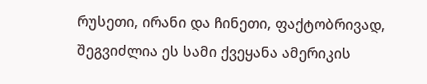რუსეთი, ირანი და ჩინეთი, ფაქტობრივად, შეგვიძლია ეს სამი ქვეყანა ამერიკის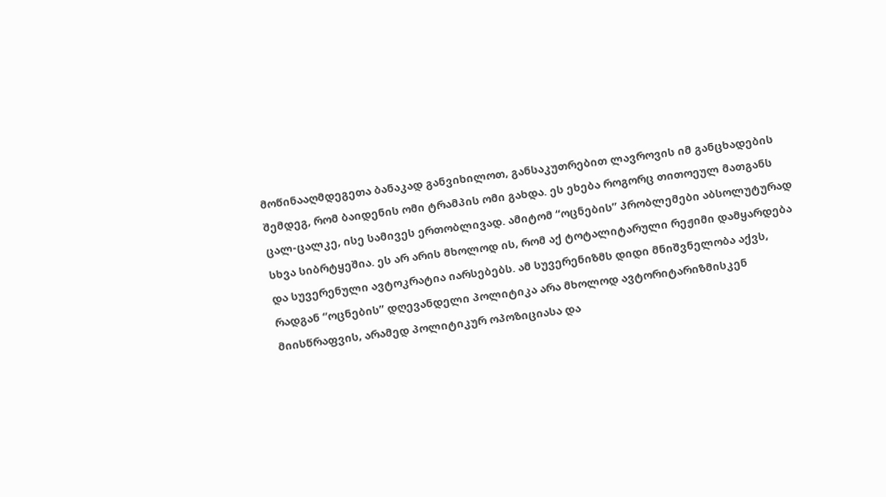მოწინააღმდეგეთა ბანაკად განვიხილოთ, განსაკუთრებით ლავროვის იმ განცხადების შემდეგ, რომ ბაიდენის ომი ტრამპის ომი გახდა. ეს ეხება როგორც თითოეულ მათგანს ცალ-ცალკე, ისე სამივეს ერთობლივად. ამიტომ “ოცნების” პრობლემები აბსოლუტურად სხვა სიბრტყეშია. ეს არ არის მხოლოდ ის, რომ აქ ტოტალიტარული რეჟიმი დამყარდება და სუვერენული ავტოკრატია იარსებებს. ამ სუვერენიზმს დიდი მნიშვნელობა აქვს, რადგან “ოცნების” დღევანდელი პოლიტიკა არა მხოლოდ ავტორიტარიზმისკენ მიისწრაფვის, არამედ პოლიტიკურ ოპოზიციასა და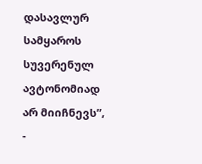დასავლურ სამყაროს სუვერენულ ავტონომიად არ მიიჩნევს”, -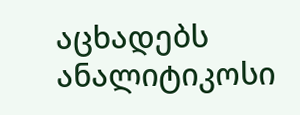აცხადებს ანალიტიკოსი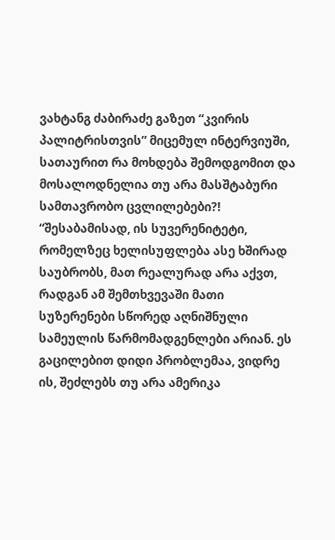ვახტანგ ძაბირაძე გაზეთ “კვირის პალიტრისთვის” მიცემულ ინტერვიუში, სათაურით რა მოხდება შემოდგომით და მოსალოდნელია თუ არა მასშტაბური სამთავრობო ცვლილებები?!
“შესაბამისად, ის სუვერენიტეტი, რომელზეც ხელისუფლება ასე ხშირად საუბრობს, მათ რეალურად არა აქვთ, რადგან ამ შემთხვევაში მათი სუზერენები სწორედ აღნიშნული სამეულის წარმომადგენლები არიან. ეს გაცილებით დიდი პრობლემაა, ვიდრე ის, შეძლებს თუ არა ამერიკა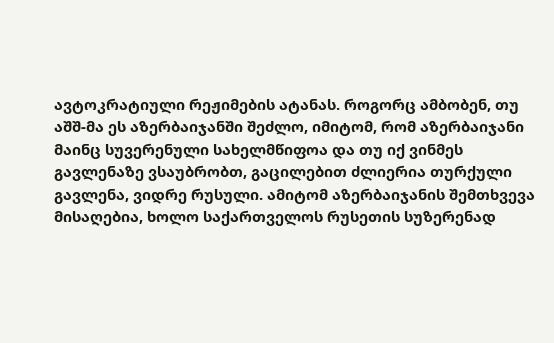ავტოკრატიული რეჟიმების ატანას. როგორც ამბობენ, თუ აშშ-მა ეს აზერბაიჯანში შეძლო, იმიტომ, რომ აზერბაიჯანი მაინც სუვერენული სახელმწიფოა და თუ იქ ვინმეს გავლენაზე ვსაუბრობთ, გაცილებით ძლიერია თურქული გავლენა, ვიდრე რუსული. ამიტომ აზერბაიჯანის შემთხვევა მისაღებია, ხოლო საქართველოს რუსეთის სუზერენად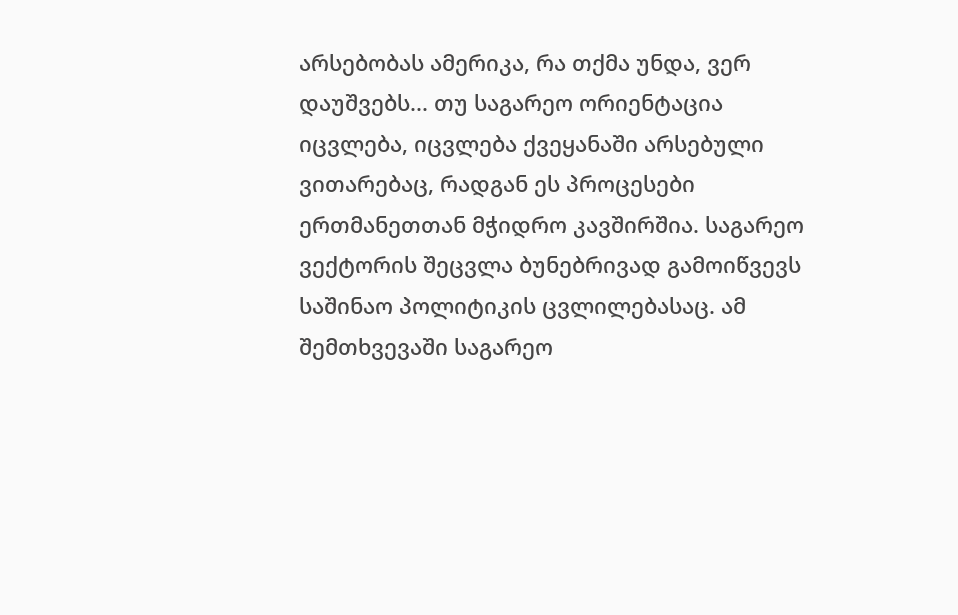არსებობას ამერიკა, რა თქმა უნდა, ვერ დაუშვებს... თუ საგარეო ორიენტაცია იცვლება, იცვლება ქვეყანაში არსებული ვითარებაც, რადგან ეს პროცესები ერთმანეთთან მჭიდრო კავშირშია. საგარეო ვექტორის შეცვლა ბუნებრივად გამოიწვევს საშინაო პოლიტიკის ცვლილებასაც. ამ შემთხვევაში საგარეო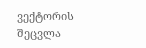ვექტორის შეცვლა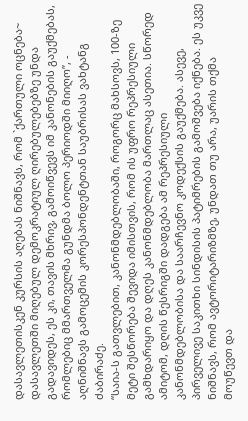დასავლეთისკენ კურსის აღებას ნიშნავს, რომ `ქართული ოცნება~ დასავლეთში მიღებულ დემოკრატიულ ღირებულებებზე უნდა გადავიდეს, ეს კი, თავის მხრივ, გამოიწვევს იმ კანონების გაუქმებას, რომლებიც მმართველმა გუნდმა ბოლო პერიოდში მიიღო”, - აღნიშნავს გამოცემის კორესპონდენტთან საუბრისას ვახტანგ ძაბირაძე.
“საია-ს გათვლებით, კანონმდებლობაში, როგორც მახსოვს, 100-ზე მეტი შესწორება შევიდა იმისთვის, რომ ის უფრო რეპრესიული გამხდარიყო და დღეს კანონმდებლობა მართლაც ასეთია. სწორედ ამიტომ, დღის წესრიგში დადგება ამ რეპრესიული კანონმდებლობისა და საარჩევნო კოდექსის გაუქმება. ასევე, პირველივე საკითხი სინდისის პატიმრების გამოშვება იქნება. ეს უკვე ნიშნავს, რომ ავტორიტარიზმზე, უნდათ თუ არა, უარის თქმა მოუწევთ და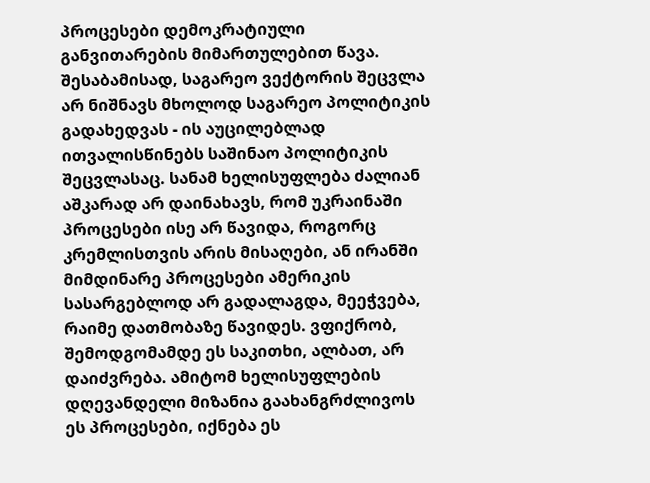პროცესები დემოკრატიული განვითარების მიმართულებით წავა. შესაბამისად, საგარეო ვექტორის შეცვლა არ ნიშნავს მხოლოდ საგარეო პოლიტიკის გადახედვას - ის აუცილებლად ითვალისწინებს საშინაო პოლიტიკის შეცვლასაც. სანამ ხელისუფლება ძალიან აშკარად არ დაინახავს, რომ უკრაინაში პროცესები ისე არ წავიდა, როგორც კრემლისთვის არის მისაღები, ან ირანში მიმდინარე პროცესები ამერიკის სასარგებლოდ არ გადალაგდა, მეეჭვება, რაიმე დათმობაზე წავიდეს. ვფიქრობ, შემოდგომამდე ეს საკითხი, ალბათ, არ დაიძვრება. ამიტომ ხელისუფლების დღევანდელი მიზანია გაახანგრძლივოს ეს პროცესები, იქნება ეს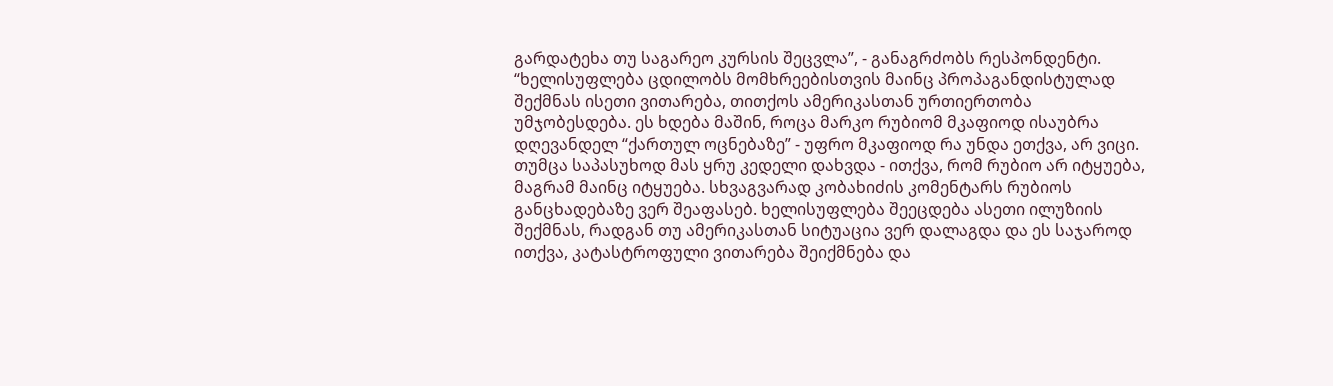გარდატეხა თუ საგარეო კურსის შეცვლა”, - განაგრძობს რესპონდენტი.
“ხელისუფლება ცდილობს მომხრეებისთვის მაინც პროპაგანდისტულად შექმნას ისეთი ვითარება, თითქოს ამერიკასთან ურთიერთობა უმჯობესდება. ეს ხდება მაშინ, როცა მარკო რუბიომ მკაფიოდ ისაუბრა დღევანდელ “ქართულ ოცნებაზე” - უფრო მკაფიოდ რა უნდა ეთქვა, არ ვიცი. თუმცა საპასუხოდ მას ყრუ კედელი დახვდა - ითქვა, რომ რუბიო არ იტყუება, მაგრამ მაინც იტყუება. სხვაგვარად კობახიძის კომენტარს რუბიოს განცხადებაზე ვერ შეაფასებ. ხელისუფლება შეეცდება ასეთი ილუზიის შექმნას, რადგან თუ ამერიკასთან სიტუაცია ვერ დალაგდა და ეს საჯაროდ ითქვა, კატასტროფული ვითარება შეიქმნება და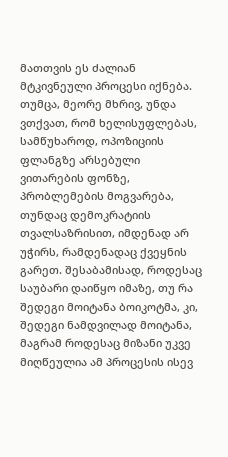მათთვის ეს ძალიან მტკივნეული პროცესი იქნება. თუმცა, მეორე მხრივ, უნდა ვთქვათ, რომ ხელისუფლებას, სამწუხაროდ, ოპოზიციის ფლანგზე არსებული ვითარების ფონზე, პრობლემების მოგვარება, თუნდაც დემოკრატიის თვალსაზრისით, იმდენად არ უჭირს, რამდენადაც ქვეყნის გარეთ. შესაბამისად, როდესაც საუბარი დაიწყო იმაზე, თუ რა შედეგი მოიტანა ბოიკოტმა, კი, შედეგი ნამდვილად მოიტანა, მაგრამ როდესაც მიზანი უკვე მიღწეულია ამ პროცესის ისევ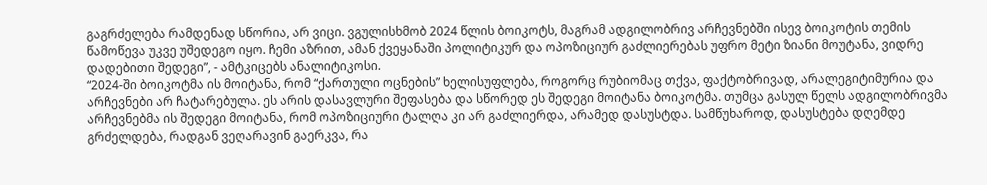გაგრძელება რამდენად სწორია, არ ვიცი. ვგულისხმობ 2024 წლის ბოიკოტს, მაგრამ ადგილობრივ არჩევნებში ისევ ბოიკოტის თემის წამოწევა უკვე უშედეგო იყო. ჩემი აზრით, ამან ქვეყანაში პოლიტიკურ და ოპოზიციურ გაძლიერებას უფრო მეტი ზიანი მოუტანა, ვიდრე დადებითი შედეგი”, - ამტკიცებს ანალიტიკოსი.
“2024-ში ბოიკოტმა ის მოიტანა, რომ “ქართული ოცნების” ხელისუფლება, როგორც რუბიომაც თქვა, ფაქტობრივად, არალეგიტიმურია და არჩევნები არ ჩატარებულა. ეს არის დასავლური შეფასება და სწორედ ეს შედეგი მოიტანა ბოიკოტმა. თუმცა გასულ წელს ადგილობრივმა არჩევნებმა ის შედეგი მოიტანა, რომ ოპოზიციური ტალღა კი არ გაძლიერდა, არამედ დასუსტდა. სამწუხაროდ, დასუსტება დღემდე გრძელდება, რადგან ვეღარავინ გაერკვა, რა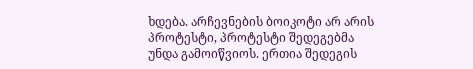ხდება. არჩევნების ბოიკოტი არ არის პროტესტი, პროტესტი შედეგებმა უნდა გამოიწვიოს. ერთია შედეგის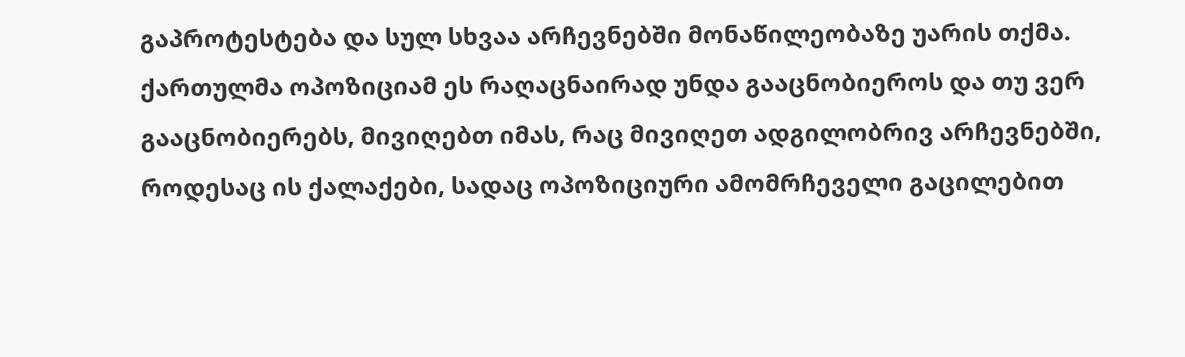გაპროტესტება და სულ სხვაა არჩევნებში მონაწილეობაზე უარის თქმა. ქართულმა ოპოზიციამ ეს რაღაცნაირად უნდა გააცნობიეროს და თუ ვერ გააცნობიერებს, მივიღებთ იმას, რაც მივიღეთ ადგილობრივ არჩევნებში, როდესაც ის ქალაქები, სადაც ოპოზიციური ამომრჩეველი გაცილებით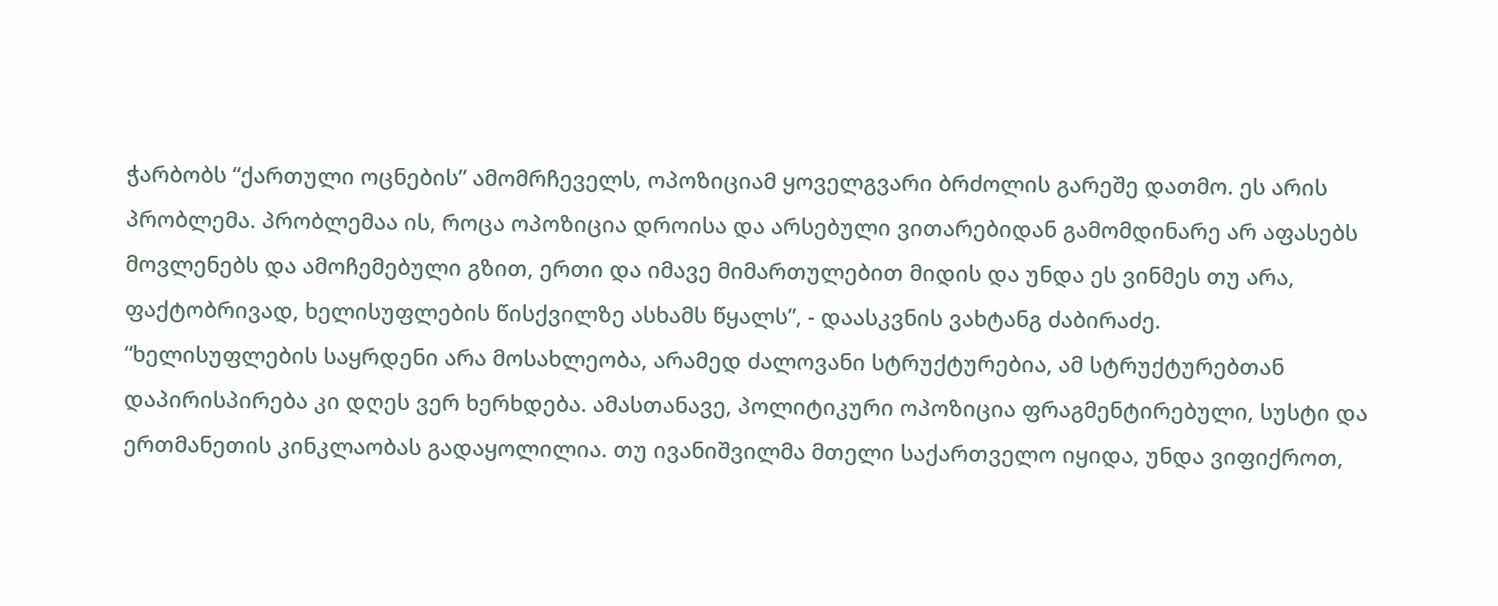ჭარბობს “ქართული ოცნების” ამომრჩეველს, ოპოზიციამ ყოველგვარი ბრძოლის გარეშე დათმო. ეს არის პრობლემა. პრობლემაა ის, როცა ოპოზიცია დროისა და არსებული ვითარებიდან გამომდინარე არ აფასებს მოვლენებს და ამოჩემებული გზით, ერთი და იმავე მიმართულებით მიდის და უნდა ეს ვინმეს თუ არა, ფაქტობრივად, ხელისუფლების წისქვილზე ასხამს წყალს”, - დაასკვნის ვახტანგ ძაბირაძე.
“ხელისუფლების საყრდენი არა მოსახლეობა, არამედ ძალოვანი სტრუქტურებია, ამ სტრუქტურებთან დაპირისპირება კი დღეს ვერ ხერხდება. ამასთანავე, პოლიტიკური ოპოზიცია ფრაგმენტირებული, სუსტი და ერთმანეთის კინკლაობას გადაყოლილია. თუ ივანიშვილმა მთელი საქართველო იყიდა, უნდა ვიფიქროთ,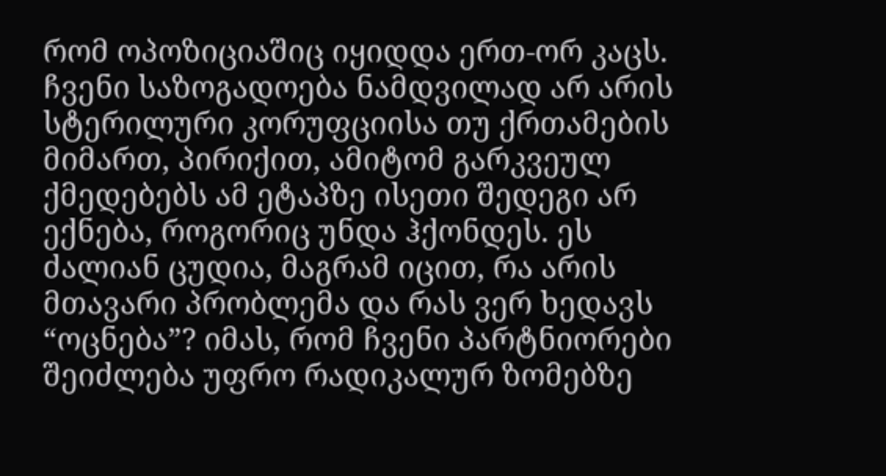რომ ოპოზიციაშიც იყიდდა ერთ-ორ კაცს. ჩვენი საზოგადოება ნამდვილად არ არის სტერილური კორუფციისა თუ ქრთამების მიმართ, პირიქით, ამიტომ გარკვეულ ქმედებებს ამ ეტაპზე ისეთი შედეგი არ ექნება, როგორიც უნდა ჰქონდეს. ეს ძალიან ცუდია, მაგრამ იცით, რა არის მთავარი პრობლემა და რას ვერ ხედავს “ოცნება”? იმას, რომ ჩვენი პარტნიორები შეიძლება უფრო რადიკალურ ზომებზე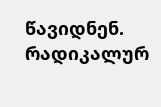წავიდნენ. რადიკალურ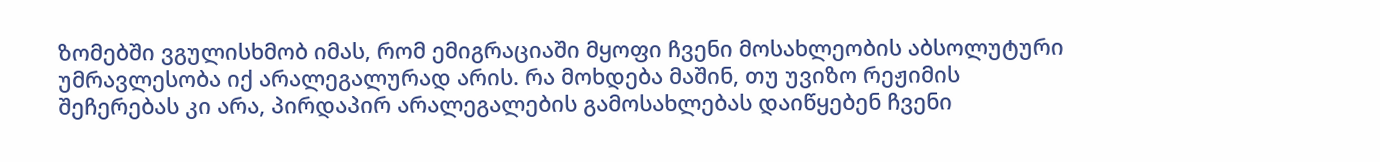ზომებში ვგულისხმობ იმას, რომ ემიგრაციაში მყოფი ჩვენი მოსახლეობის აბსოლუტური უმრავლესობა იქ არალეგალურად არის. რა მოხდება მაშინ, თუ უვიზო რეჟიმის შეჩერებას კი არა, პირდაპირ არალეგალების გამოსახლებას დაიწყებენ ჩვენი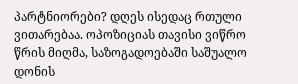პარტნიორები? დღეს ისედაც რთული ვითარებაა. ოპოზიციას თავისი ვიწრო წრის მიღმა, საზოგადოებაში საშუალო დონის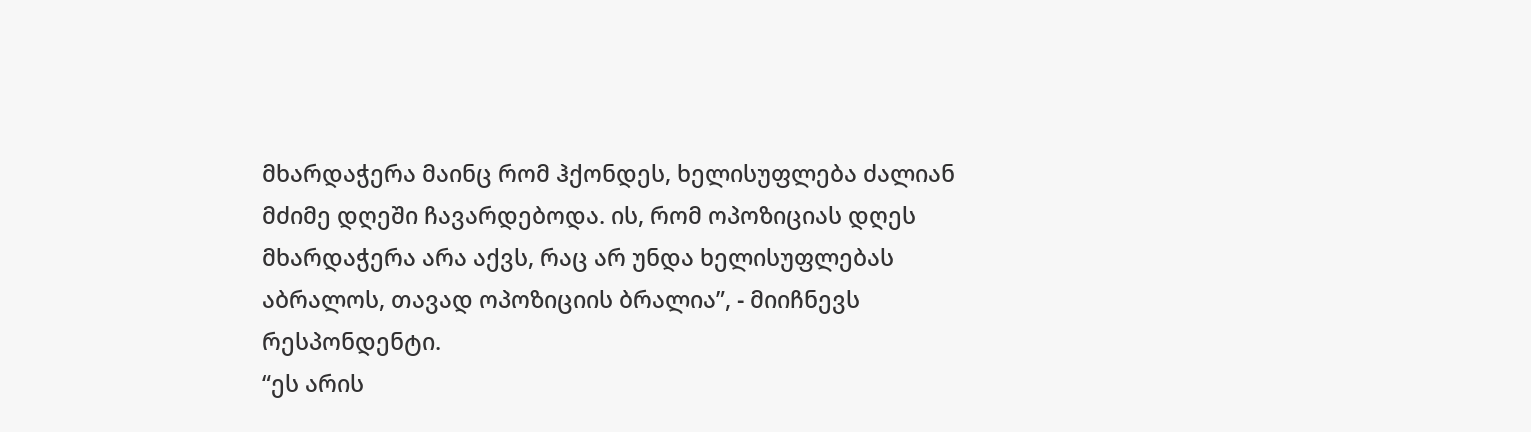მხარდაჭერა მაინც რომ ჰქონდეს, ხელისუფლება ძალიან მძიმე დღეში ჩავარდებოდა. ის, რომ ოპოზიციას დღეს მხარდაჭერა არა აქვს, რაც არ უნდა ხელისუფლებას აბრალოს, თავად ოპოზიციის ბრალია”, - მიიჩნევს რესპონდენტი.
“ეს არის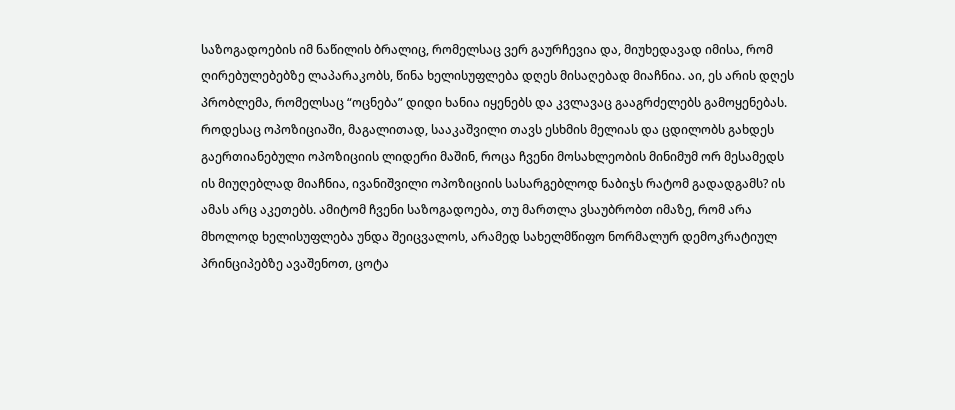საზოგადოების იმ ნაწილის ბრალიც, რომელსაც ვერ გაურჩევია და, მიუხედავად იმისა, რომ ღირებულებებზე ლაპარაკობს, წინა ხელისუფლება დღეს მისაღებად მიაჩნია. აი, ეს არის დღეს პრობლემა, რომელსაც “ოცნება” დიდი ხანია იყენებს და კვლავაც გააგრძელებს გამოყენებას. როდესაც ოპოზიციაში, მაგალითად, სააკაშვილი თავს ესხმის მელიას და ცდილობს გახდეს გაერთიანებული ოპოზიციის ლიდერი მაშინ, როცა ჩვენი მოსახლეობის მინიმუმ ორ მესამედს ის მიუღებლად მიაჩნია, ივანიშვილი ოპოზიციის სასარგებლოდ ნაბიჯს რატომ გადადგამს? ის ამას არც აკეთებს. ამიტომ ჩვენი საზოგადოება, თუ მართლა ვსაუბრობთ იმაზე, რომ არა მხოლოდ ხელისუფლება უნდა შეიცვალოს, არამედ სახელმწიფო ნორმალურ დემოკრატიულ პრინციპებზე ავაშენოთ, ცოტა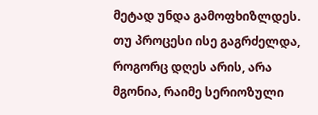მეტად უნდა გამოფხიზლდეს. თუ პროცესი ისე გაგრძელდა, როგორც დღეს არის, არა მგონია, რაიმე სერიოზული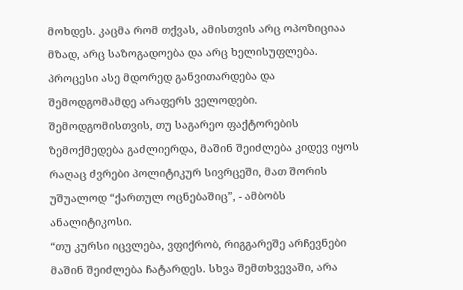მოხდეს. კაცმა რომ თქვას, ამისთვის არც ოპოზიციაა მზად, არც საზოგადოება და არც ხელისუფლება. პროცესი ასე მდორედ განვითარდება და შემოდგომამდე არაფერს ველოდები. შემოდგომისთვის, თუ საგარეო ფაქტორების ზემოქმედება გაძლიერდა, მაშინ შეიძლება კიდევ იყოს რაღაც ძვრები პოლიტიკურ სივრცეში, მათ შორის უშუალოდ “ქართულ ოცნებაშიც”, - ამბობს ანალიტიკოსი.
“თუ კურსი იცვლება, ვფიქრობ, რიგგარეშე არჩევნები მაშინ შეიძლება ჩატარდეს. სხვა შემთხვევაში, არა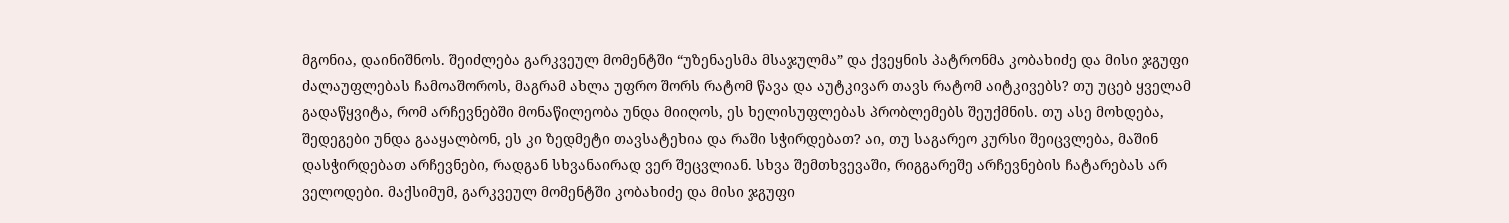მგონია, დაინიშნოს. შეიძლება გარკვეულ მომენტში “უზენაესმა მსაჯულმა” და ქვეყნის პატრონმა კობახიძე და მისი ჯგუფი ძალაუფლებას ჩამოაშოროს, მაგრამ ახლა უფრო შორს რატომ წავა და აუტკივარ თავს რატომ აიტკივებს? თუ უცებ ყველამ გადაწყვიტა, რომ არჩევნებში მონაწილეობა უნდა მიიღოს, ეს ხელისუფლებას პრობლემებს შეუქმნის. თუ ასე მოხდება, შედეგები უნდა გააყალბონ, ეს კი ზედმეტი თავსატეხია და რაში სჭირდებათ? აი, თუ საგარეო კურსი შეიცვლება, მაშინ დასჭირდებათ არჩევნები, რადგან სხვანაირად ვერ შეცვლიან. სხვა შემთხვევაში, რიგგარეშე არჩევნების ჩატარებას არ ველოდები. მაქსიმუმ, გარკვეულ მომენტში კობახიძე და მისი ჯგუფი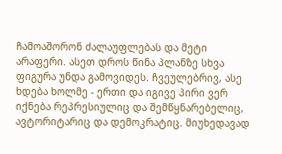ჩამოაშორონ ძალაუფლებას და მეტი არაფერი. ასეთ დროს წინა პლანზე სხვა ფიგურა უნდა გამოვიდეს. ჩვეულებრივ, ასე ხდება ხოლმე - ერთი და იგივე პირი ვერ იქნება რეპრესიულიც და შემწყნარებელიც, ავტორიტარიც და დემოკრატიც. მიუხედავად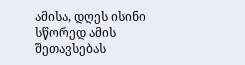ამისა, დღეს ისინი სწორედ ამის შეთავსებას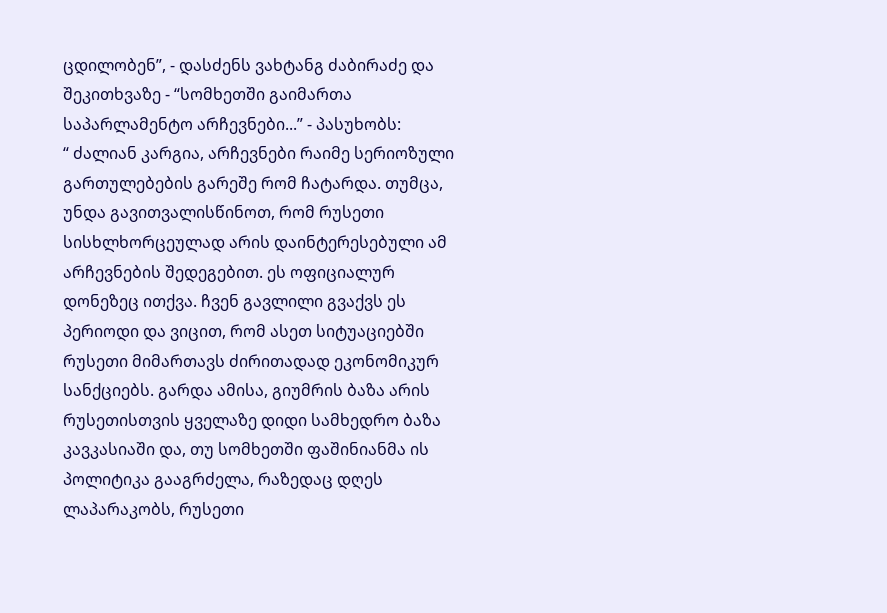ცდილობენ”, - დასძენს ვახტანგ ძაბირაძე და შეკითხვაზე - “სომხეთში გაიმართა საპარლამენტო არჩევნები...” - პასუხობს:
“ ძალიან კარგია, არჩევნები რაიმე სერიოზული გართულებების გარეშე რომ ჩატარდა. თუმცა, უნდა გავითვალისწინოთ, რომ რუსეთი სისხლხორცეულად არის დაინტერესებული ამ არჩევნების შედეგებით. ეს ოფიციალურ დონეზეც ითქვა. ჩვენ გავლილი გვაქვს ეს პერიოდი და ვიცით, რომ ასეთ სიტუაციებში რუსეთი მიმართავს ძირითადად ეკონომიკურ სანქციებს. გარდა ამისა, გიუმრის ბაზა არის რუსეთისთვის ყველაზე დიდი სამხედრო ბაზა კავკასიაში და, თუ სომხეთში ფაშინიანმა ის პოლიტიკა გააგრძელა, რაზედაც დღეს ლაპარაკობს, რუსეთი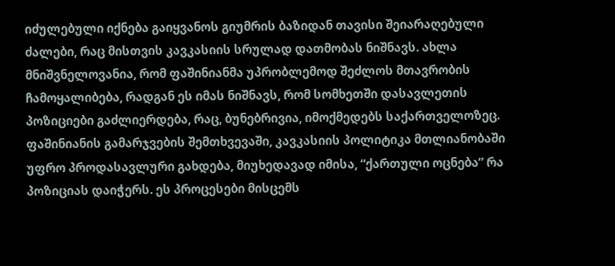იძულებული იქნება გაიყვანოს გიუმრის ბაზიდან თავისი შეიარაღებული ძალები, რაც მისთვის კავკასიის სრულად დათმობას ნიშნავს. ახლა მნიშვნელოვანია, რომ ფაშინიანმა უპრობლემოდ შეძლოს მთავრობის ჩამოყალიბება, რადგან ეს იმას ნიშნავს, რომ სომხეთში დასავლეთის პოზიციები გაძლიერდება, რაც, ბუნებრივია, იმოქმედებს საქართველოზეც. ფაშინიანის გამარჯვების შემთხვევაში, კავკასიის პოლიტიკა მთლიანობაში უფრო პროდასავლური გახდება, მიუხედავად იმისა, “ქართული ოცნება” რა პოზიციას დაიჭერს. ეს პროცესები მისცემს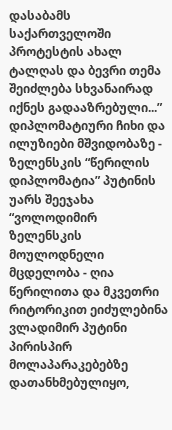დასაბამს საქართველოში პროტესტის ახალ ტალღას და ბევრი თემა შეიძლება სხვანაირად იქნეს გადააზრებული...”
დიპლომატიური ჩიხი და ილუზიები მშვიდობაზე - ზელენსკის “წერილის დიპლომატია” პუტინის უარს შეეჯახა
“ვოლოდიმირ ზელენსკის მოულოდნელი მცდელობა - ღია წერილითა და მკვეთრი რიტორიკით ეიძულებინა ვლადიმირ პუტინი პირისპირ მოლაპარაკებებზე დათანხმებულიყო,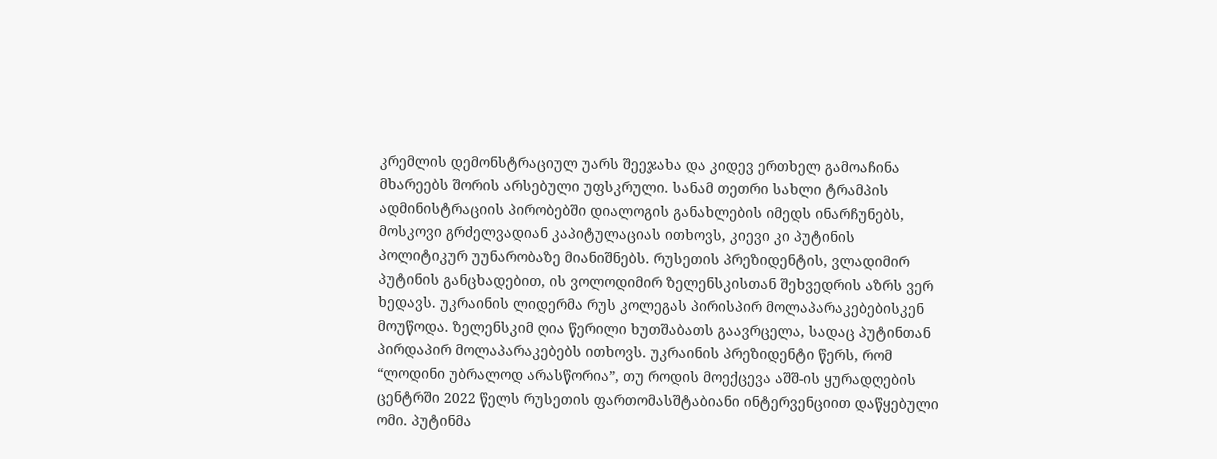კრემლის დემონსტრაციულ უარს შეეჯახა და კიდევ ერთხელ გამოაჩინა მხარეებს შორის არსებული უფსკრული. სანამ თეთრი სახლი ტრამპის ადმინისტრაციის პირობებში დიალოგის განახლების იმედს ინარჩუნებს, მოსკოვი გრძელვადიან კაპიტულაციას ითხოვს, კიევი კი პუტინის პოლიტიკურ უუნარობაზე მიანიშნებს. რუსეთის პრეზიდენტის, ვლადიმირ პუტინის განცხადებით, ის ვოლოდიმირ ზელენსკისთან შეხვედრის აზრს ვერ ხედავს. უკრაინის ლიდერმა რუს კოლეგას პირისპირ მოლაპარაკებებისკენ მოუწოდა. ზელენსკიმ ღია წერილი ხუთშაბათს გაავრცელა, სადაც პუტინთან პირდაპირ მოლაპარაკებებს ითხოვს. უკრაინის პრეზიდენტი წერს, რომ “ლოდინი უბრალოდ არასწორია”, თუ როდის მოექცევა აშშ-ის ყურადღების ცენტრში 2022 წელს რუსეთის ფართომასშტაბიანი ინტერვენციით დაწყებული ომი. პუტინმა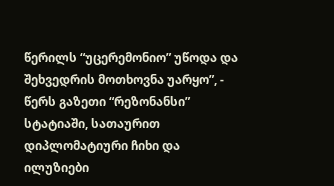წერილს “უცერემონიო” უწოდა და შეხვედრის მოთხოვნა უარყო”, - წერს გაზეთი “რეზონანსი” სტატიაში, სათაურით დიპლომატიური ჩიხი და ილუზიები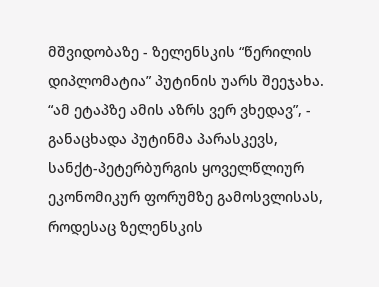მშვიდობაზე - ზელენსკის “წერილის დიპლომატია” პუტინის უარს შეეჯახა.
“ამ ეტაპზე ამის აზრს ვერ ვხედავ”, - განაცხადა პუტინმა პარასკევს, სანქტ-პეტერბურგის ყოველწლიურ ეკონომიკურ ფორუმზე გამოსვლისას, როდესაც ზელენსკის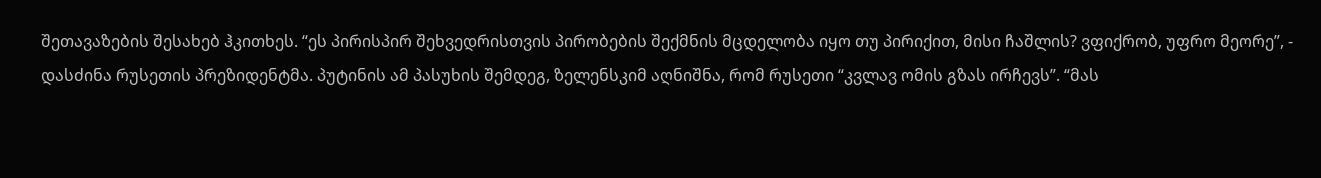შეთავაზების შესახებ ჰკითხეს. “ეს პირისპირ შეხვედრისთვის პირობების შექმნის მცდელობა იყო თუ პირიქით, მისი ჩაშლის? ვფიქრობ, უფრო მეორე”, - დასძინა რუსეთის პრეზიდენტმა. პუტინის ამ პასუხის შემდეგ, ზელენსკიმ აღნიშნა, რომ რუსეთი “კვლავ ომის გზას ირჩევს”. “მას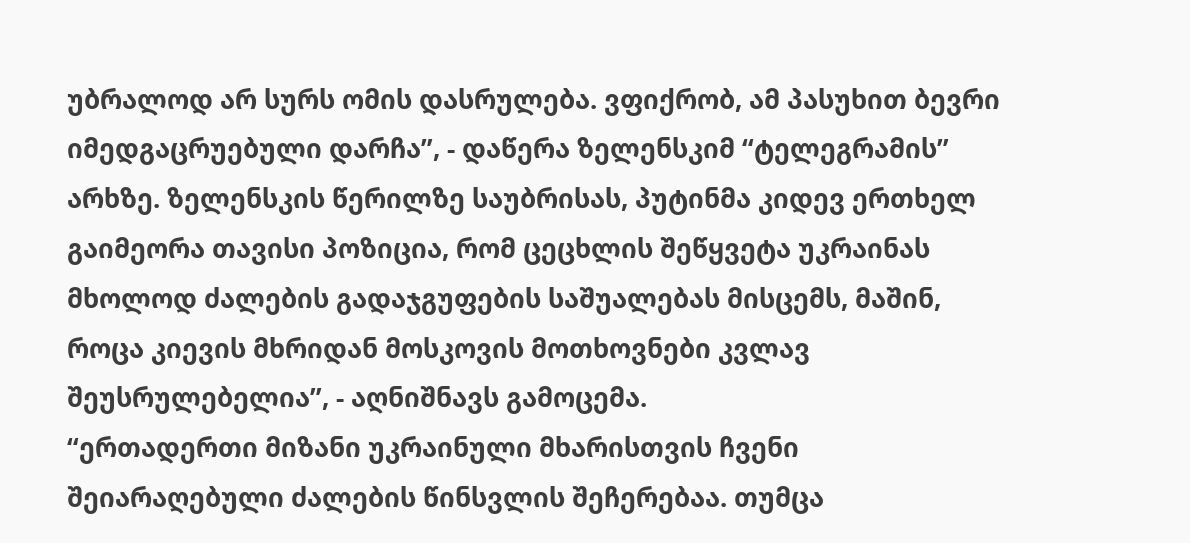უბრალოდ არ სურს ომის დასრულება. ვფიქრობ, ამ პასუხით ბევრი იმედგაცრუებული დარჩა”, - დაწერა ზელენსკიმ “ტელეგრამის” არხზე. ზელენსკის წერილზე საუბრისას, პუტინმა კიდევ ერთხელ გაიმეორა თავისი პოზიცია, რომ ცეცხლის შეწყვეტა უკრაინას მხოლოდ ძალების გადაჯგუფების საშუალებას მისცემს, მაშინ, როცა კიევის მხრიდან მოსკოვის მოთხოვნები კვლავ შეუსრულებელია”, - აღნიშნავს გამოცემა.
“ერთადერთი მიზანი უკრაინული მხარისთვის ჩვენი შეიარაღებული ძალების წინსვლის შეჩერებაა. თუმცა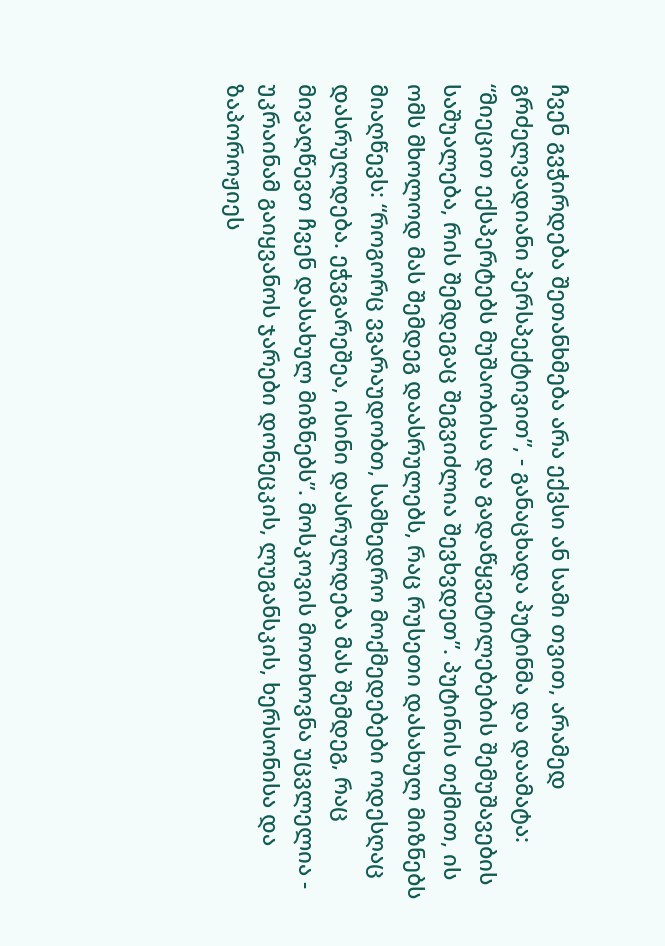ჩვენ გვჭირდება შეთანხმება არა ექვსი ან სამი თვით, არამედ გრძელვადიანი პერსპექტივით”, - განაცხადა პუტინმა და დაამატა: “მიეცით ექსპერტებს მუშაობისა და გადაწყვეტილებების შემუშავების საშუალება, რის შემდეგაც შეგვიძლია შევხვდეთ”. პუტინის თქმით, ის ომს მხოლოდ მას შემდეგ დაასრულებს, რაც რუსეთი დასახულ მიზნებს მიაღწევს: “როგორც ვვარაუდობთ, სამხედრო მოქმედებები ოდესღაც დასრულდება. ეჭვგარეშეა, ისინი დასრულდება მას შემდეგ, რაც მივაღწევთ ჩვენ დასახულ მიზნებს”. მოსკოვის მოთხოვნა უცვლელია - უკრაინამ გაიყვანოს ჯარები დონეცკის, ლუგანსკის, ხერსონისა და ზაპოროჟიეს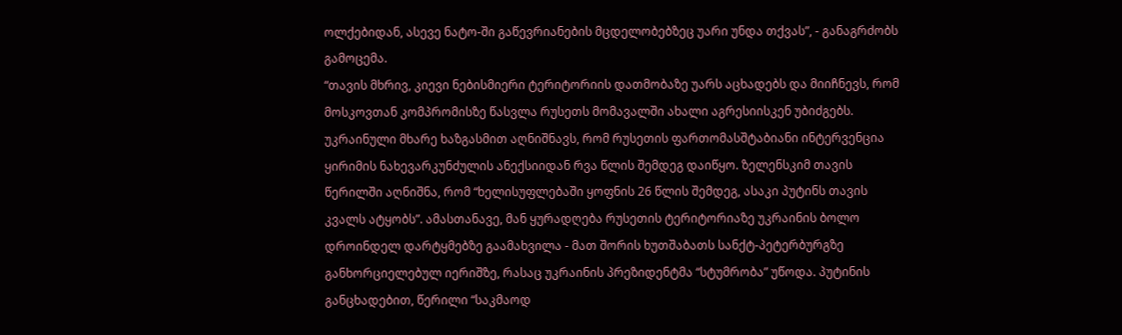ოლქებიდან, ასევე ნატო-ში გაწევრიანების მცდელობებზეც უარი უნდა თქვას”, - განაგრძობს გამოცემა.
“თავის მხრივ, კიევი ნებისმიერი ტერიტორიის დათმობაზე უარს აცხადებს და მიიჩნევს, რომ მოსკოვთან კომპრომისზე წასვლა რუსეთს მომავალში ახალი აგრესიისკენ უბიძგებს. უკრაინული მხარე ხაზგასმით აღნიშნავს, რომ რუსეთის ფართომასშტაბიანი ინტერვენცია ყირიმის ნახევარკუნძულის ანექსიიდან რვა წლის შემდეგ დაიწყო. ზელენსკიმ თავის წერილში აღნიშნა, რომ “ხელისუფლებაში ყოფნის 26 წლის შემდეგ, ასაკი პუტინს თავის კვალს ატყობს”. ამასთანავე, მან ყურადღება რუსეთის ტერიტორიაზე უკრაინის ბოლო დროინდელ დარტყმებზე გაამახვილა - მათ შორის ხუთშაბათს სანქტ-პეტერბურგზე განხორციელებულ იერიშზე, რასაც უკრაინის პრეზიდენტმა “სტუმრობა” უწოდა. პუტინის განცხადებით, წერილი “საკმაოდ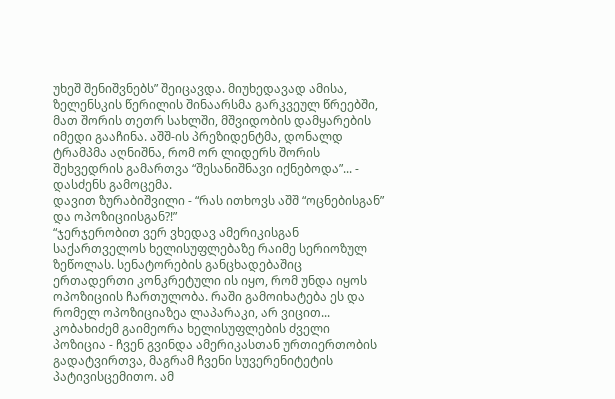უხეშ შენიშვნებს” შეიცავდა. მიუხედავად ამისა, ზელენსკის წერილის შინაარსმა გარკვეულ წრეებში, მათ შორის თეთრ სახლში, მშვიდობის დამყარების იმედი გააჩინა. აშშ-ის პრეზიდენტმა, დონალდ ტრამპმა აღნიშნა, რომ ორ ლიდერს შორის შეხვედრის გამართვა “შესანიშნავი იქნებოდა”... - დასძენს გამოცემა.
დავით ზურაბიშვილი - “რას ითხოვს აშშ “ოცნებისგან” და ოპოზიციისგან?!”
“ჯერჯერობით ვერ ვხედავ ამერიკისგან საქართველოს ხელისუფლებაზე რაიმე სერიოზულ ზეწოლას. სენატორების განცხადებაშიც ერთადერთი კონკრეტული ის იყო, რომ უნდა იყოს ოპოზიციის ჩართულობა. რაში გამოიხატება ეს და რომელ ოპოზიციაზეა ლაპარაკი, არ ვიცით... კობახიძემ გაიმეორა ხელისუფლების ძველი პოზიცია - ჩვენ გვინდა ამერიკასთან ურთიერთობის გადატვირთვა, მაგრამ ჩვენი სუვერენიტეტის პატივისცემითო. ამ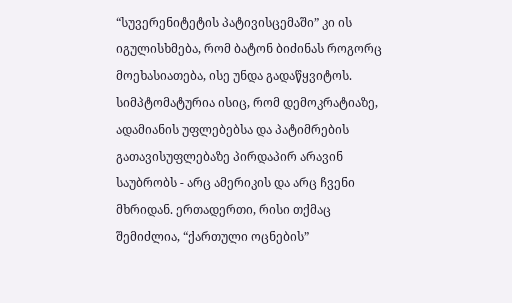“სუვერენიტეტის პატივისცემაში” კი ის იგულისხმება, რომ ბატონ ბიძინას როგორც მოეხასიათება, ისე უნდა გადაწყვიტოს. სიმპტომატურია ისიც, რომ დემოკრატიაზე, ადამიანის უფლებებსა და პატიმრების გათავისუფლებაზე პირდაპირ არავინ საუბრობს - არც ამერიკის და არც ჩვენი მხრიდან. ერთადერთი, რისი თქმაც შემიძლია, “ქართული ოცნების”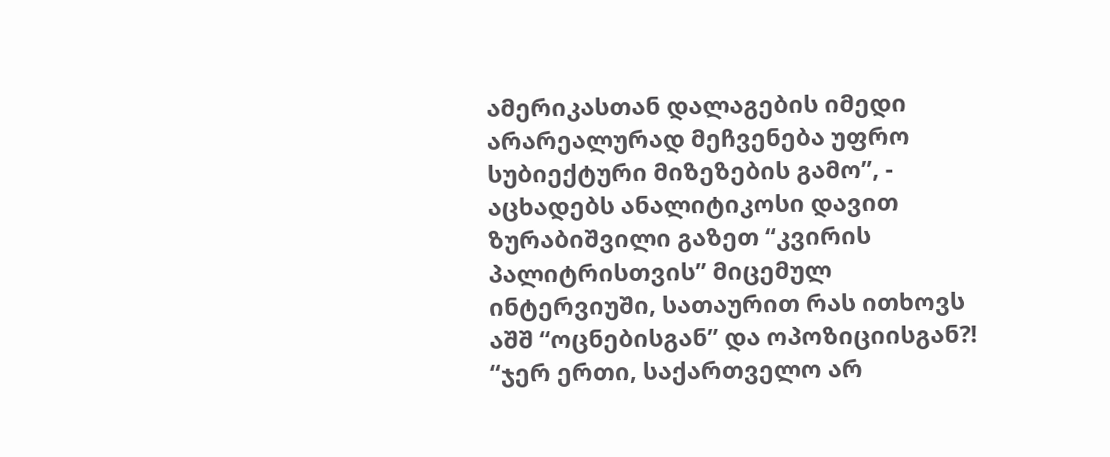ამერიკასთან დალაგების იმედი არარეალურად მეჩვენება უფრო სუბიექტური მიზეზების გამო”, - აცხადებს ანალიტიკოსი დავით ზურაბიშვილი გაზეთ “კვირის პალიტრისთვის” მიცემულ ინტერვიუში, სათაურით რას ითხოვს აშშ “ოცნებისგან” და ოპოზიციისგან?!
“ჯერ ერთი, საქართველო არ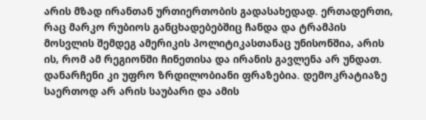არის მზად ირანთან ურთიერთობის გადასახედად. ერთადერთი, რაც მარკო რუბიოს განცხადებებშიც ჩანდა და ტრამპის მოსვლის შემდეგ ამერიკის პოლიტიკასთანაც უნისონშია, არის ის, რომ ამ რეგიონში ჩინეთისა და ირანის გავლენა არ უნდათ. დანარჩენი კი უფრო ზრდილობიანი ფრაზებია. დემოკრატიაზე საერთოდ არ არის საუბარი და ამის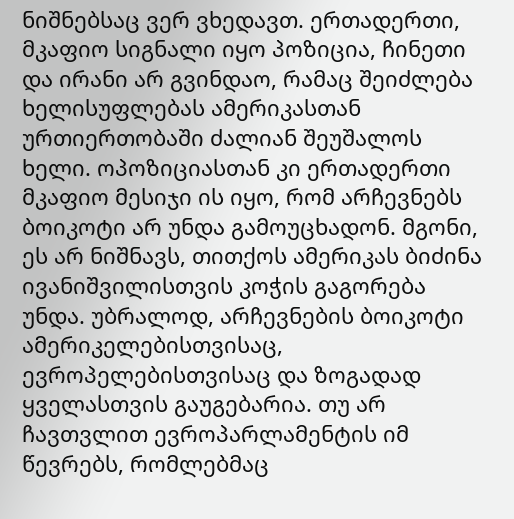ნიშნებსაც ვერ ვხედავთ. ერთადერთი, მკაფიო სიგნალი იყო პოზიცია, ჩინეთი და ირანი არ გვინდაო, რამაც შეიძლება ხელისუფლებას ამერიკასთან ურთიერთობაში ძალიან შეუშალოს ხელი. ოპოზიციასთან კი ერთადერთი მკაფიო მესიჯი ის იყო, რომ არჩევნებს ბოიკოტი არ უნდა გამოუცხადონ. მგონი, ეს არ ნიშნავს, თითქოს ამერიკას ბიძინა ივანიშვილისთვის კოჭის გაგორება უნდა. უბრალოდ, არჩევნების ბოიკოტი ამერიკელებისთვისაც, ევროპელებისთვისაც და ზოგადად ყველასთვის გაუგებარია. თუ არ ჩავთვლით ევროპარლამენტის იმ წევრებს, რომლებმაც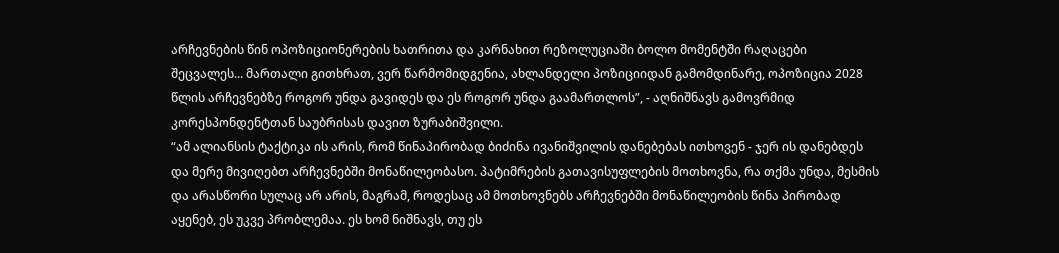არჩევნების წინ ოპოზიციონერების ხათრითა და კარნახით რეზოლუციაში ბოლო მომენტში რაღაცები შეცვალეს... მართალი გითხრათ, ვერ წარმომიდგენია, ახლანდელი პოზიციიდან გამომდინარე, ოპოზიცია 2028 წლის არჩევნებზე როგორ უნდა გავიდეს და ეს როგორ უნდა გაამართლოს”, - აღნიშნავს გამოვრმიდ კორესპონდენტთან საუბრისას დავით ზურაბიშვილი.
“ამ ალიანსის ტაქტიკა ის არის, რომ წინაპირობად ბიძინა ივანიშვილის დანებებას ითხოვენ - ჯერ ის დანებდეს და მერე მივიღებთ არჩევნებში მონაწილეობასო. პატიმრების გათავისუფლების მოთხოვნა, რა თქმა უნდა, მესმის და არასწორი სულაც არ არის, მაგრამ, როდესაც ამ მოთხოვნებს არჩევნებში მონაწილეობის წინა პირობად აყენებ, ეს უკვე პრობლემაა. ეს ხომ ნიშნავს, თუ ეს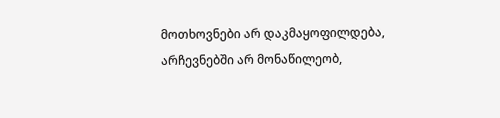მოთხოვნები არ დაკმაყოფილდება, არჩევნებში არ მონაწილეობ,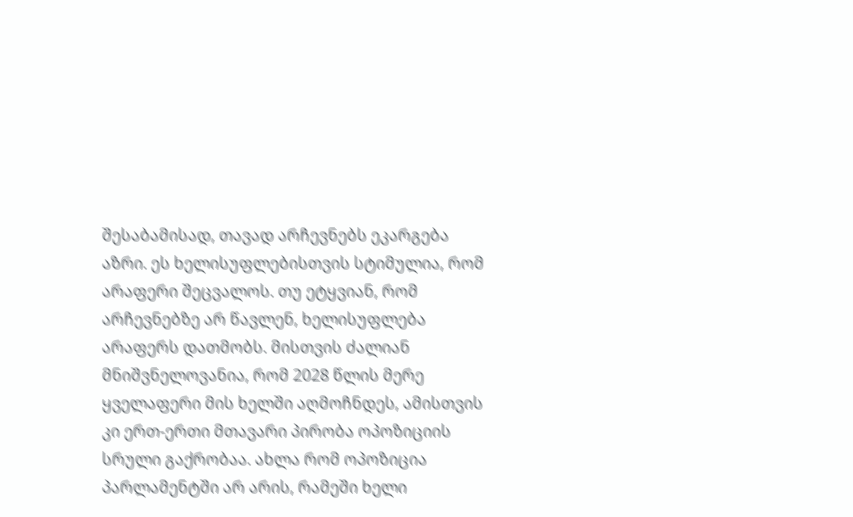შესაბამისად, თავად არჩევნებს ეკარგება აზრი. ეს ხელისუფლებისთვის სტიმულია, რომ არაფერი შეცვალოს. თუ ეტყვიან, რომ არჩევნებზე არ წავლენ, ხელისუფლება არაფერს დათმობს. მისთვის ძალიან მნიშვნელოვანია, რომ 2028 წლის მერე ყველაფერი მის ხელში აღმოჩნდეს, ამისთვის კი ერთ-ერთი მთავარი პირობა ოპოზიციის სრული გაქრობაა. ახლა რომ ოპოზიცია პარლამენტში არ არის, რამეში ხელი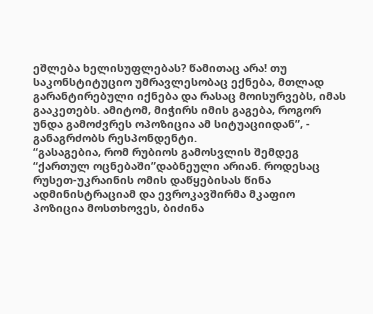ეშლება ხელისუფლებას? წამითაც არა! თუ საკონსტიტუციო უმრავლესობაც ექნება, მთლად გარანტირებული იქნება და რასაც მოისურვებს, იმას გააკეთებს. ამიტომ, მიჭირს იმის გაგება, როგორ უნდა გამოძვრეს ოპოზიცია ამ სიტუაციიდან”, - განაგრძობს რესპონდენტი.
“გასაგებია, რომ რუბიოს გამოსვლის შემდეგ “ქართულ ოცნებაში”დაბნეული არიან. როდესაც რუსეთ-უკრაინის ომის დაწყებისას წინა ადმინისტრაციამ და ევროკავშირმა მკაფიო პოზიცია მოსთხოვეს, ბიძინა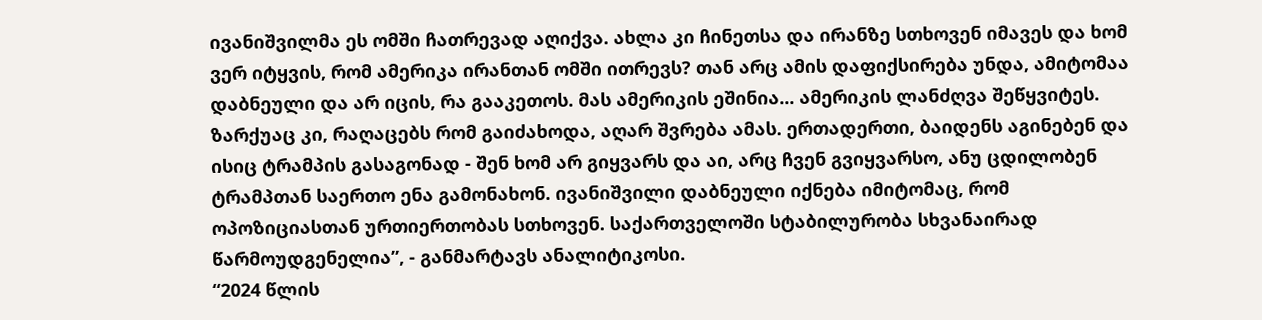ივანიშვილმა ეს ომში ჩათრევად აღიქვა. ახლა კი ჩინეთსა და ირანზე სთხოვენ იმავეს და ხომ ვერ იტყვის, რომ ამერიკა ირანთან ომში ითრევს? თან არც ამის დაფიქსირება უნდა, ამიტომაა დაბნეული და არ იცის, რა გააკეთოს. მას ამერიკის ეშინია... ამერიკის ლანძღვა შეწყვიტეს. ზარქუაც კი, რაღაცებს რომ გაიძახოდა, აღარ შვრება ამას. ერთადერთი, ბაიდენს აგინებენ და ისიც ტრამპის გასაგონად - შენ ხომ არ გიყვარს და აი, არც ჩვენ გვიყვარსო, ანუ ცდილობენ ტრამპთან საერთო ენა გამონახონ. ივანიშვილი დაბნეული იქნება იმიტომაც, რომ ოპოზიციასთან ურთიერთობას სთხოვენ. საქართველოში სტაბილურობა სხვანაირად წარმოუდგენელია”, - განმარტავს ანალიტიკოსი.
“2024 წლის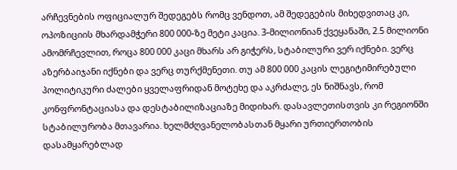არჩევნების ოფიციალურ შედეგებს რომც ვენდოთ, ამ შედეგების მიხედვითაც კი, ოპოზიციის მხარდამჭერი 800 000-ზე მეტი კაცია. 3-მილიონიან ქვეყანაში, 2.5 მილიონი ამომრჩევლით, როცა 800 000 კაცი მხარს არ გიჭერს, სტაბილური ვერ იქნები. ვერც აზერბაიჯანი იქნები და ვერც თურქმენეთი. თუ ამ 800 000 კაცის ლეგიტიმირებული პოლიტიკური ძალები ყველაფრიდან მოტეხე და აკრძალე, ეს ნიშნავს, რომ კონფრონტაციასა და დესტაბილიზაციაზე მიდიხარ. დასავლეთისთვის კი რეგიონში სტაბილურობა მთავარია. ხელმძღვანელობასთან მყარი ურთიერთობის დასამყარებლად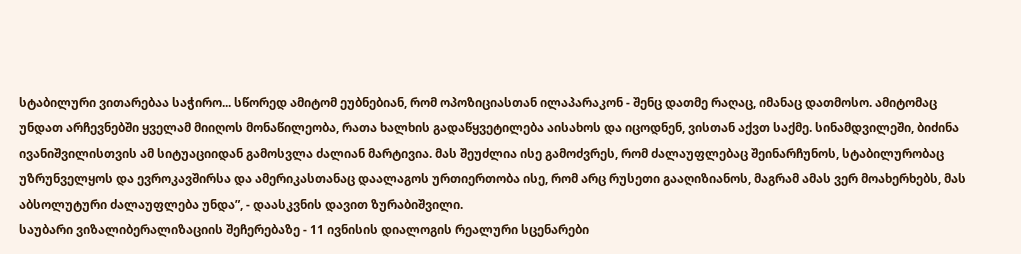სტაბილური ვითარებაა საჭირო... სწორედ ამიტომ ეუბნებიან, რომ ოპოზიციასთან ილაპარაკონ - შენც დათმე რაღაც, იმანაც დათმოსო. ამიტომაც უნდათ არჩევნებში ყველამ მიიღოს მონაწილეობა, რათა ხალხის გადაწყვეტილება აისახოს და იცოდნენ, ვისთან აქვთ საქმე. სინამდვილეში, ბიძინა ივანიშვილისთვის ამ სიტუაციიდან გამოსვლა ძალიან მარტივია. მას შეუძლია ისე გამოძვრეს, რომ ძალაუფლებაც შეინარჩუნოს, სტაბილურობაც უზრუნველყოს და ევროკავშირსა და ამერიკასთანაც დაალაგოს ურთიერთობა ისე, რომ არც რუსეთი გააღიზიანოს, მაგრამ ამას ვერ მოახერხებს, მას აბსოლუტური ძალაუფლება უნდა”, - დაასკვნის დავით ზურაბიშვილი.
საუბარი ვიზალიბერალიზაციის შეჩერებაზე - 11 ივნისის დიალოგის რეალური სცენარები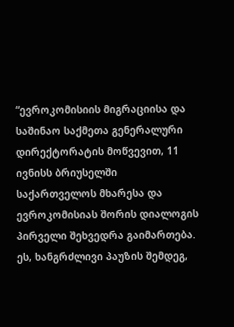“ევროკომისიის მიგრაციისა და საშინაო საქმეთა გენერალური დირექტორატის მოწვევით, 11 ივნისს ბრიუსელში საქართველოს მხარესა და ევროკომისიას შორის დიალოგის პირველი შეხვედრა გაიმართება. ეს, ხანგრძლივი პაუზის შემდეგ,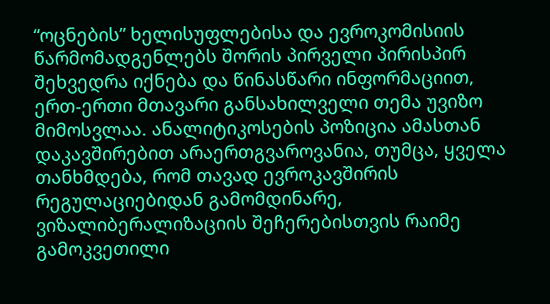“ოცნების” ხელისუფლებისა და ევროკომისიის წარმომადგენლებს შორის პირველი პირისპირ შეხვედრა იქნება და წინასწარი ინფორმაციით, ერთ-ერთი მთავარი განსახილველი თემა უვიზო მიმოსვლაა. ანალიტიკოსების პოზიცია ამასთან დაკავშირებით არაერთგვაროვანია, თუმცა, ყველა თანხმდება, რომ თავად ევროკავშირის რეგულაციებიდან გამომდინარე, ვიზალიბერალიზაციის შეჩერებისთვის რაიმე გამოკვეთილი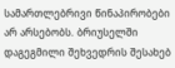სამართლებრივი წინაპირობები არ არსებობს. ბრიუსელში დაგეგმილი შეხვედრის შესახებ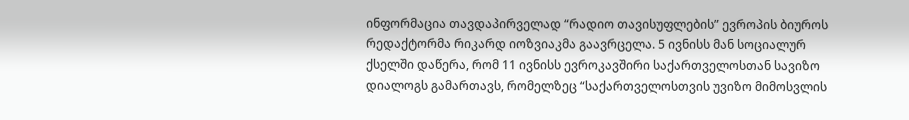ინფორმაცია თავდაპირველად “რადიო თავისუფლების” ევროპის ბიუროს რედაქტორმა რიკარდ იოზვიაკმა გაავრცელა. 5 ივნისს მან სოციალურ ქსელში დაწერა, რომ 11 ივნისს ევროკავშირი საქართველოსთან სავიზო დიალოგს გამართავს, რომელზეც “საქართველოსთვის უვიზო მიმოსვლის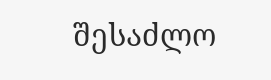შესაძლო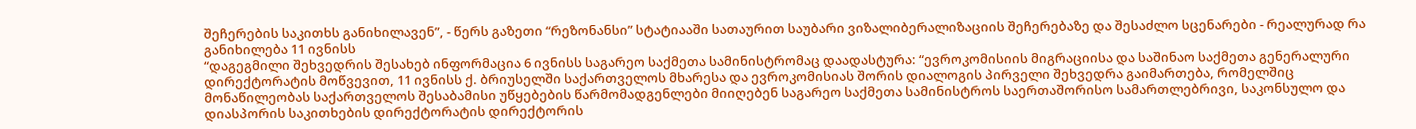შეჩერების საკითხს განიხილავენ”, - წერს გაზეთი “რეზონანსი” სტატიააში სათაურით საუბარი ვიზალიბერალიზაციის შეჩერებაზე და შესაძლო სცენარები - რეალურად რა განიხილება 11 ივნისს
“დაგეგმილი შეხვედრის შესახებ ინფორმაცია 6 ივნისს საგარეო საქმეთა სამინისტრომაც დაადასტურა: “ევროკომისიის მიგრაციისა და საშინაო საქმეთა გენერალური დირექტორატის მოწვევით, 11 ივნისს ქ. ბრიუსელში საქართველოს მხარესა და ევროკომისიას შორის დიალოგის პირველი შეხვედრა გაიმართება, რომელშიც მონაწილეობას საქართველოს შესაბამისი უწყებების წარმომადგენლები მიიღებენ საგარეო საქმეთა სამინისტროს საერთაშორისო სამართლებრივი, საკონსულო და დიასპორის საკითხების დირექტორატის დირექტორის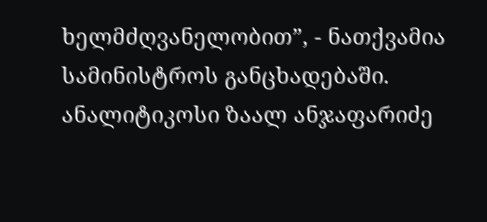ხელმძღვანელობით”, - ნათქვამია სამინისტროს განცხადებაში. ანალიტიკოსი ზაალ ანჯაფარიძე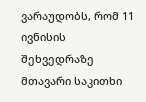ვარაუდობს, რომ 11 ივნისის შეხვედრაზე მთავარი საკითხი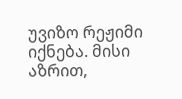უვიზო რეჟიმი იქნება. მისი აზრით,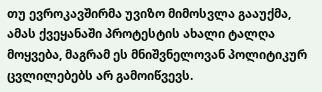თუ ევროკავშირმა უვიზო მიმოსვლა გააუქმა, ამას ქვეყანაში პროტესტის ახალი ტალღა მოყვება, მაგრამ ეს მნიშვნელოვან პოლიტიკურ ცვლილებებს არ გამოიწვევს.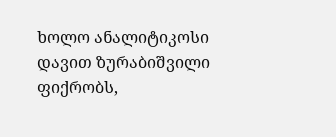ხოლო ანალიტიკოსი დავით ზურაბიშვილი ფიქრობს,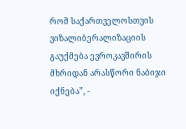რომ საქართველოსთვის ვიზალიბერალიზაციის გაუქმება ევროკავშირის მხრიდან არასწორი ნაბიჯი იქნება”, -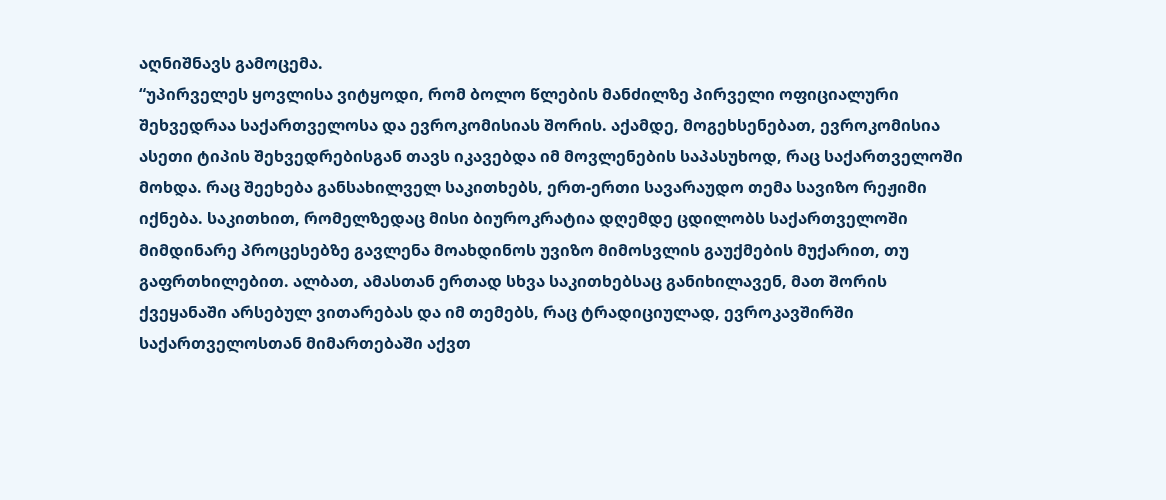აღნიშნავს გამოცემა.
“უპირველეს ყოვლისა ვიტყოდი, რომ ბოლო წლების მანძილზე პირველი ოფიციალური შეხვედრაა საქართველოსა და ევროკომისიას შორის. აქამდე, მოგეხსენებათ, ევროკომისია ასეთი ტიპის შეხვედრებისგან თავს იკავებდა იმ მოვლენების საპასუხოდ, რაც საქართველოში მოხდა. რაც შეეხება განსახილველ საკითხებს, ერთ-ერთი სავარაუდო თემა სავიზო რეჟიმი იქნება. საკითხით, რომელზედაც მისი ბიუროკრატია დღემდე ცდილობს საქართველოში მიმდინარე პროცესებზე გავლენა მოახდინოს უვიზო მიმოსვლის გაუქმების მუქარით, თუ გაფრთხილებით. ალბათ, ამასთან ერთად სხვა საკითხებსაც განიხილავენ, მათ შორის ქვეყანაში არსებულ ვითარებას და იმ თემებს, რაც ტრადიციულად, ევროკავშირში საქართველოსთან მიმართებაში აქვთ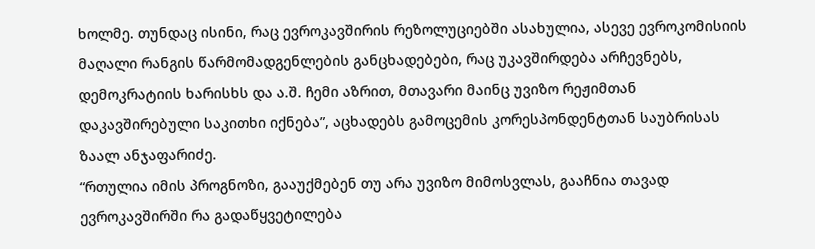ხოლმე. თუნდაც ისინი, რაც ევროკავშირის რეზოლუციებში ასახულია, ასევე ევროკომისიის მაღალი რანგის წარმომადგენლების განცხადებები, რაც უკავშირდება არჩევნებს, დემოკრატიის ხარისხს და ა.შ. ჩემი აზრით, მთავარი მაინც უვიზო რეჟიმთან დაკავშირებული საკითხი იქნება”, აცხადებს გამოცემის კორესპონდენტთან საუბრისას ზაალ ანჯაფარიძე.
“რთულია იმის პროგნოზი, გააუქმებენ თუ არა უვიზო მიმოსვლას, გააჩნია თავად ევროკავშირში რა გადაწყვეტილება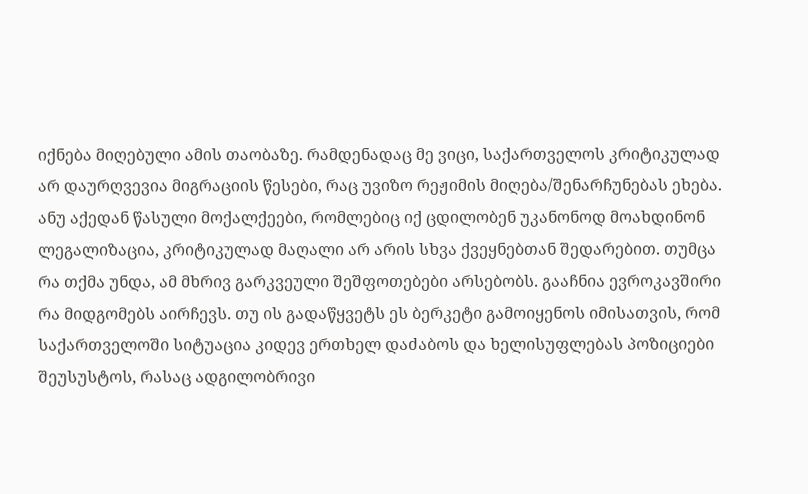იქნება მიღებული ამის თაობაზე. რამდენადაც მე ვიცი, საქართველოს კრიტიკულად არ დაურღვევია მიგრაციის წესები, რაც უვიზო რეჟიმის მიღება/შენარჩუნებას ეხება. ანუ აქედან წასული მოქალქეები, რომლებიც იქ ცდილობენ უკანონოდ მოახდინონ ლეგალიზაცია, კრიტიკულად მაღალი არ არის სხვა ქვეყნებთან შედარებით. თუმცა რა თქმა უნდა, ამ მხრივ გარკვეული შეშფოთებები არსებობს. გააჩნია ევროკავშირი რა მიდგომებს აირჩევს. თუ ის გადაწყვეტს ეს ბერკეტი გამოიყენოს იმისათვის, რომ საქართველოში სიტუაცია კიდევ ერთხელ დაძაბოს და ხელისუფლებას პოზიციები შეუსუსტოს, რასაც ადგილობრივი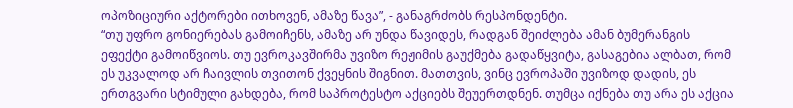ოპოზიციური აქტორები ითხოვენ, ამაზე წავა”, - განაგრძობს რესპონდენტი.
“თუ უფრო გონიერებას გამოიჩენს, ამაზე არ უნდა წავიდეს, რადგან შეიძლება ამან ბუმერანგის ეფექტი გამოიწვიოს. თუ ევროკავშირმა უვიზო რეჟიმის გაუქმება გადაწყვიტა, გასაგებია ალბათ, რომ ეს უკვალოდ არ ჩაივლის თვითონ ქვეყნის შიგნით. მათთვის, ვინც ევროპაში უვიზოდ დადის, ეს ერთგვარი სტიმული გახდება, რომ საპროტესტო აქციებს შეუერთდნენ. თუმცა იქნება თუ არა ეს აქცია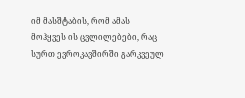იმ მასშტაბის, რომ ამას მოჰყვეს ის ცვლილებები, რაც სურთ ევროკავშირში გარკვეულ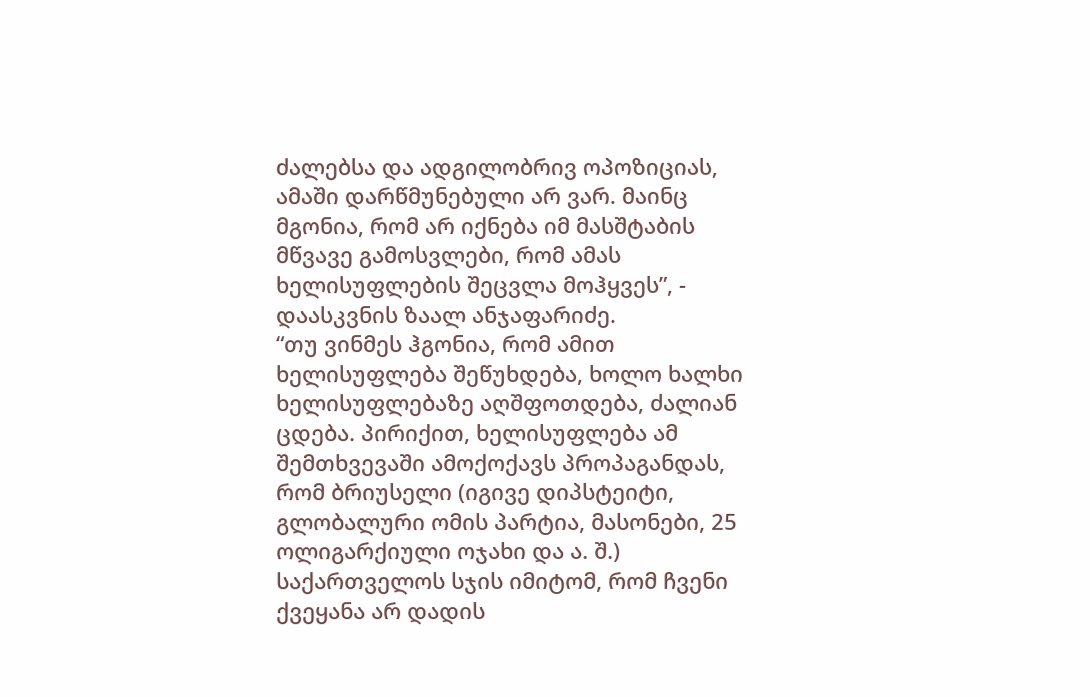ძალებსა და ადგილობრივ ოპოზიციას, ამაში დარწმუნებული არ ვარ. მაინც მგონია, რომ არ იქნება იმ მასშტაბის მწვავე გამოსვლები, რომ ამას ხელისუფლების შეცვლა მოჰყვეს”, - დაასკვნის ზაალ ანჯაფარიძე.
“თუ ვინმეს ჰგონია, რომ ამით ხელისუფლება შეწუხდება, ხოლო ხალხი ხელისუფლებაზე აღშფოთდება, ძალიან ცდება. პირიქით, ხელისუფლება ამ შემთხვევაში ამოქოქავს პროპაგანდას, რომ ბრიუსელი (იგივე დიპსტეიტი, გლობალური ომის პარტია, მასონები, 25 ოლიგარქიული ოჯახი და ა. შ.) საქართველოს სჯის იმიტომ, რომ ჩვენი ქვეყანა არ დადის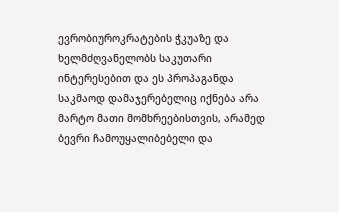ევრობიუროკრატების ჭკუაზე და ხელმძღვანელობს საკუთარი ინტერესებით და ეს პროპაგანდა საკმაოდ დამაჯერებელიც იქნება არა მარტო მათი მომხრეებისთვის, არამედ ბევრი ჩამოუყალიბებელი და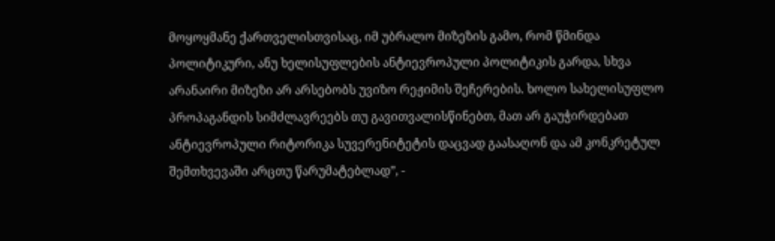მოყოყმანე ქართველისთვისაც, იმ უბრალო მიზეზის გამო, რომ წმინდა პოლიტიკური, ანუ ხელისუფლების ანტიევროპული პოლიტიკის გარდა, სხვა არანაირი მიზეზი არ არსებობს უვიზო რეჟიმის შეჩერების. ხოლო სახელისუფლო პროპაგანდის სიმძლავრეებს თუ გავითვალისწინებთ, მათ არ გაუჭირდებათ ანტიევროპული რიტორიკა სუვერენიტეტის დაცვად გაასაღონ და ამ კონკრეტულ შემთხვევაში არცთუ წარუმატებლად”, -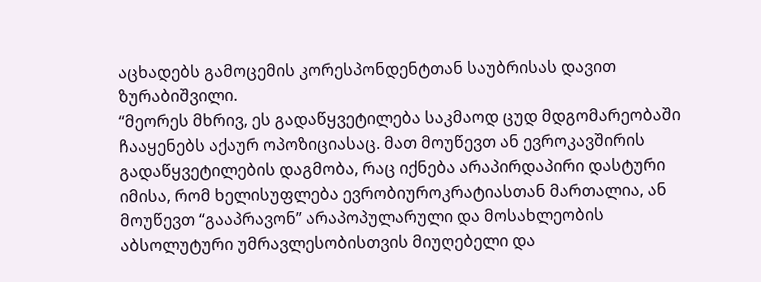აცხადებს გამოცემის კორესპონდენტთან საუბრისას დავით ზურაბიშვილი.
“მეორეს მხრივ, ეს გადაწყვეტილება საკმაოდ ცუდ მდგომარეობაში ჩააყენებს აქაურ ოპოზიციასაც. მათ მოუწევთ ან ევროკავშირის გადაწყვეტილების დაგმობა, რაც იქნება არაპირდაპირი დასტური იმისა, რომ ხელისუფლება ევრობიუროკრატიასთან მართალია, ან მოუწევთ “გააპრავონ” არაპოპულარული და მოსახლეობის აბსოლუტური უმრავლესობისთვის მიუღებელი და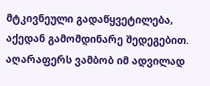მტკივნეული გადაწყვეტილება, აქედან გამომდინარე შედეგებით. აღარაფერს ვამბობ იმ ადვილად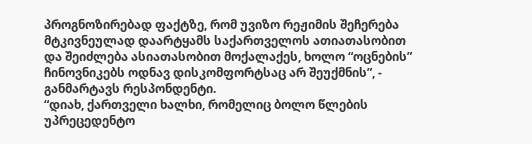პროგნოზირებად ფაქტზე, რომ უვიზო რეჟიმის შეჩერება მტკივნეულად დაარტყამს საქართველოს ათიათასობით და შეიძლება ასიათასობით მოქალაქეს, ხოლო “ოცნების” ჩინოვნიკებს ოდნავ დისკომფორტსაც არ შეუქმნის”, - განმარტავს რესპონდენტი.
“დიახ, ქართველი ხალხი, რომელიც ბოლო წლების უპრეცედენტო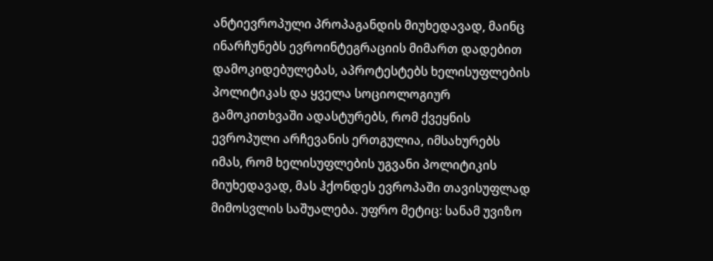ანტიევროპული პროპაგანდის მიუხედავად, მაინც ინარჩუნებს ევროინტეგრაციის მიმართ დადებით დამოკიდებულებას, აპროტესტებს ხელისუფლების პოლიტიკას და ყველა სოციოლოგიურ გამოკითხვაში ადასტურებს, რომ ქვეყნის ევროპული არჩევანის ერთგულია, იმსახურებს იმას, რომ ხელისუფლების უგვანი პოლიტიკის მიუხედავად, მას ჰქონდეს ევროპაში თავისუფლად მიმოსვლის საშუალება. უფრო მეტიც: სანამ უვიზო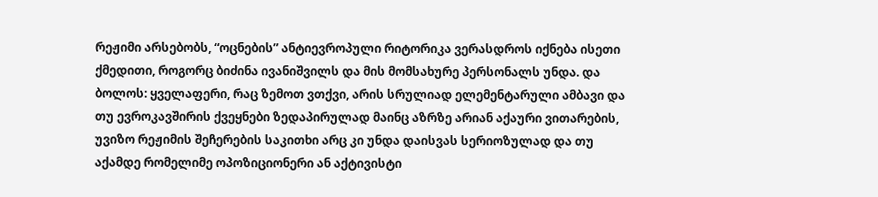რეჟიმი არსებობს, “ოცნების” ანტიევროპული რიტორიკა ვერასდროს იქნება ისეთი ქმედითი, როგორც ბიძინა ივანიშვილს და მის მომსახურე პერსონალს უნდა. და ბოლოს: ყველაფერი, რაც ზემოთ ვთქვი, არის სრულიად ელემენტარული ამბავი და თუ ევროკავშირის ქვეყნები ზედაპირულად მაინც აზრზე არიან აქაური ვითარების, უვიზო რეჟიმის შეჩერების საკითხი არც კი უნდა დაისვას სერიოზულად და თუ აქამდე რომელიმე ოპოზიციონერი ან აქტივისტი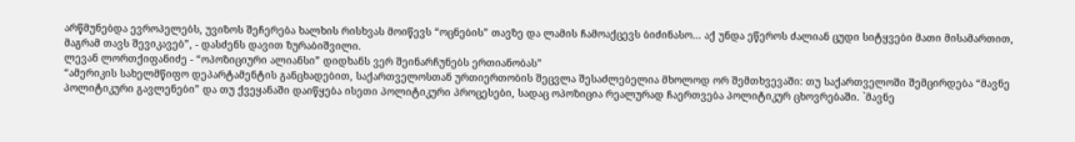არწმუნებდა ევროპელებს, უვიზოს შეჩერება ხალხის რისხვას მოიწევს “ოცნების” თავზე და ლამის ჩამოაქცევს ბიძინასო... აქ უნდა ეწეროს ძალიან ცუდი სიტყვები მათი მისამართით, მაგრამ თავს შევიკავებ”, - დასძენს დავით ზურაბიშვილი.
ლევან ლორთქიფანიძე - “ოპოზიციური ალიანსი” დიდხანს ვერ შეინარჩუნებს ერთიანობას”
“ამერიკის სახელმწიფო დეპარტამენტის განცხადებით, საქართველოსთან ურთიერთობის შეცვლა შესაძლებელია მხოლოდ ორ შემთხვევაში: თუ საქართველოში შემცირდება “მავნე პოლიტიკური გავლენები” და თუ ქვეყანაში დაიწყება ისეთი პოლიტიკური პროცესები, სადაც ოპოზიცია რეალურად ჩაერთვება პოლიტიკურ ცხოვრებაში. `მავნე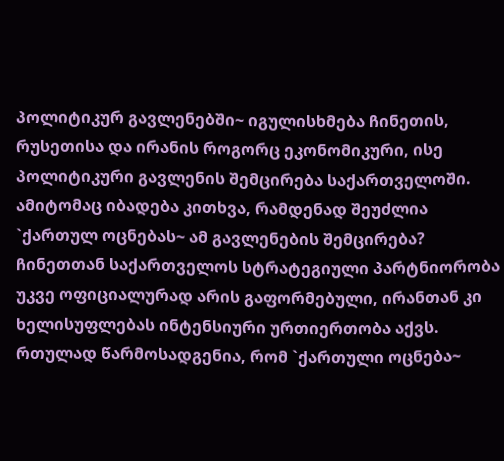პოლიტიკურ გავლენებში~ იგულისხმება ჩინეთის, რუსეთისა და ირანის როგორც ეკონომიკური, ისე პოლიტიკური გავლენის შემცირება საქართველოში. ამიტომაც იბადება კითხვა, რამდენად შეუძლია `ქართულ ოცნებას~ ამ გავლენების შემცირება? ჩინეთთან საქართველოს სტრატეგიული პარტნიორობა უკვე ოფიციალურად არის გაფორმებული, ირანთან კი ხელისუფლებას ინტენსიური ურთიერთობა აქვს. რთულად წარმოსადგენია, რომ `ქართული ოცნება~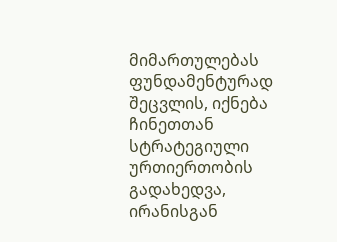მიმართულებას ფუნდამენტურად შეცვლის, იქნება ჩინეთთან სტრატეგიული ურთიერთობის გადახედვა, ირანისგან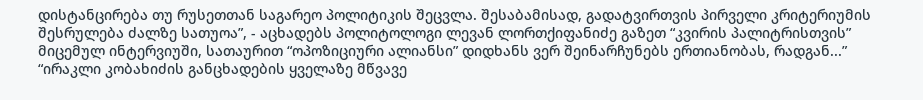დისტანცირება თუ რუსეთთან საგარეო პოლიტიკის შეცვლა. შესაბამისად, გადატვირთვის პირველი კრიტერიუმის შესრულება ძალზე სათუოა”, - აცხადებს პოლიტოლოგი ლევან ლორთქიფანიძე გაზეთ “კვირის პალიტრისთვის” მიცემულ ინტერვიუში, სათაურით “ოპოზიციური ალიანსი” დიდხანს ვერ შეინარჩუნებს ერთიანობას, რადგან...”
“ირაკლი კობახიძის განცხადების ყველაზე მწვავე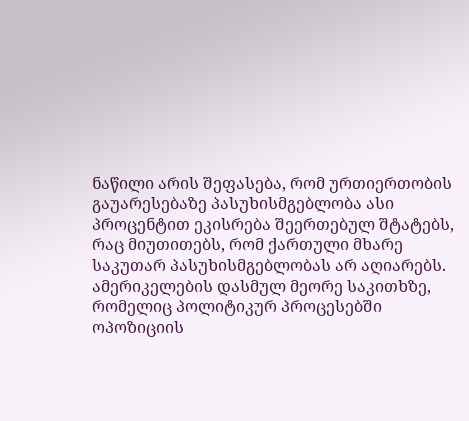ნაწილი არის შეფასება, რომ ურთიერთობის გაუარესებაზე პასუხისმგებლობა ასი პროცენტით ეკისრება შეერთებულ შტატებს, რაც მიუთითებს, რომ ქართული მხარე საკუთარ პასუხისმგებლობას არ აღიარებს. ამერიკელების დასმულ მეორე საკითხზე, რომელიც პოლიტიკურ პროცესებში ოპოზიციის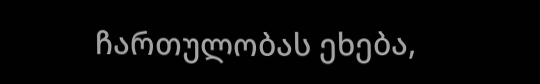ჩართულობას ეხება,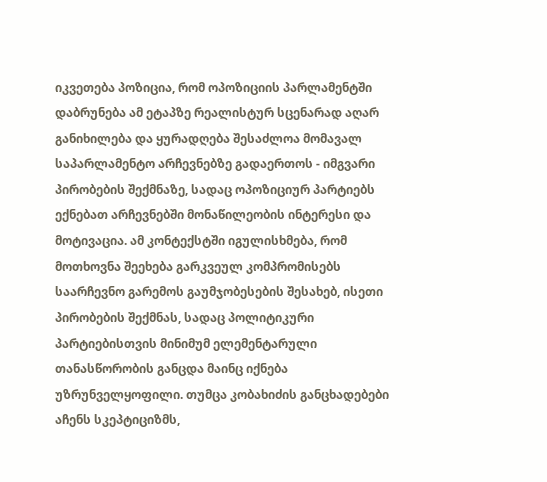იკვეთება პოზიცია, რომ ოპოზიციის პარლამენტში დაბრუნება ამ ეტაპზე რეალისტურ სცენარად აღარ განიხილება და ყურადღება შესაძლოა მომავალ საპარლამენტო არჩევნებზე გადაერთოს - იმგვარი პირობების შექმნაზე, სადაც ოპოზიციურ პარტიებს ექნებათ არჩევნებში მონაწილეობის ინტერესი და მოტივაცია. ამ კონტექსტში იგულისხმება, რომ მოთხოვნა შეეხება გარკვეულ კომპრომისებს საარჩევნო გარემოს გაუმჯობესების შესახებ, ისეთი პირობების შექმნას, სადაც პოლიტიკური პარტიებისთვის მინიმუმ ელემენტარული თანასწორობის განცდა მაინც იქნება უზრუნველყოფილი. თუმცა კობახიძის განცხადებები აჩენს სკეპტიციზმს,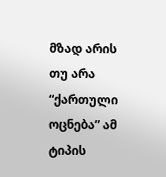მზად არის თუ არა “ქართული ოცნება” ამ ტიპის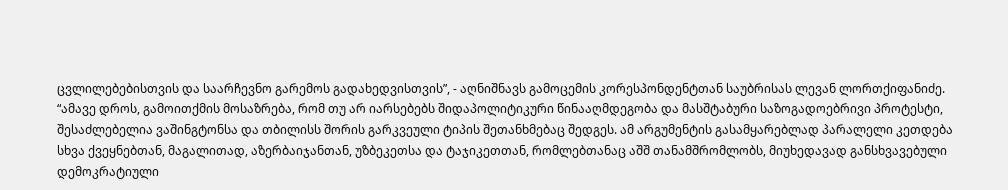ცვლილებებისთვის და საარჩევნო გარემოს გადახედვისთვის”, - აღნიშნავს გამოცემის კორესპონდენტთან საუბრისას ლევან ლორთქიფანიძე.
“ამავე დროს, გამოითქმის მოსაზრება, რომ თუ არ იარსებებს შიდაპოლიტიკური წინააღმდეგობა და მასშტაბური საზოგადოებრივი პროტესტი, შესაძლებელია ვაშინგტონსა და თბილისს შორის გარკვეული ტიპის შეთანხმებაც შედგეს. ამ არგუმენტის გასამყარებლად პარალელი კეთდება სხვა ქვეყნებთან, მაგალითად, აზერბაიჯანთან, უზბეკეთსა და ტაჯიკეთთან, რომლებთანაც აშშ თანამშრომლობს, მიუხედავად განსხვავებული დემოკრატიული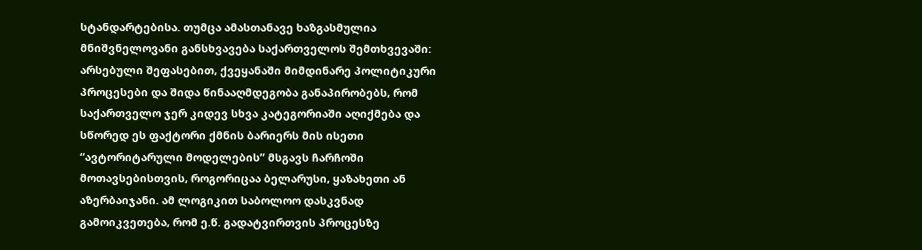სტანდარტებისა. თუმცა ამასთანავე ხაზგასმულია მნიშვნელოვანი განსხვავება საქართველოს შემთხვევაში: არსებული შეფასებით, ქვეყანაში მიმდინარე პოლიტიკური პროცესები და შიდა წინააღმდეგობა განაპირობებს, რომ საქართველო ჯერ კიდევ სხვა კატეგორიაში აღიქმება და სწორედ ეს ფაქტორი ქმნის ბარიერს მის ისეთი “ავტორიტარული მოდელების” მსგავს ჩარჩოში მოთავსებისთვის, როგორიცაა ბელარუსი, ყაზახეთი ან აზერბაიჯანი. ამ ლოგიკით საბოლოო დასკვნად გამოიკვეთება, რომ ე.წ. გადატვირთვის პროცესზე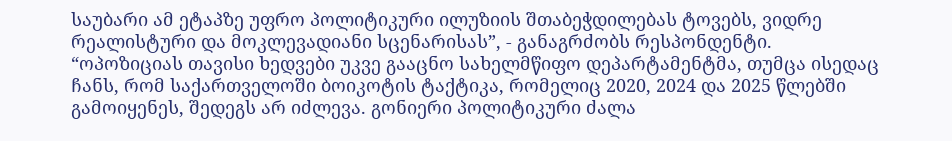საუბარი ამ ეტაპზე უფრო პოლიტიკური ილუზიის შთაბეჭდილებას ტოვებს, ვიდრე რეალისტური და მოკლევადიანი სცენარისას”, - განაგრძობს რესპონდენტი.
“ოპოზიციას თავისი ხედვები უკვე გააცნო სახელმწიფო დეპარტამენტმა, თუმცა ისედაც ჩანს, რომ საქართველოში ბოიკოტის ტაქტიკა, რომელიც 2020, 2024 და 2025 წლებში გამოიყენეს, შედეგს არ იძლევა. გონიერი პოლიტიკური ძალა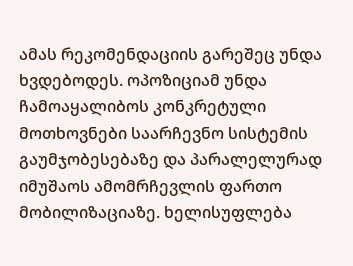ამას რეკომენდაციის გარეშეც უნდა ხვდებოდეს. ოპოზიციამ უნდა ჩამოაყალიბოს კონკრეტული მოთხოვნები საარჩევნო სისტემის გაუმჯობესებაზე და პარალელურად იმუშაოს ამომრჩევლის ფართო მობილიზაციაზე. ხელისუფლება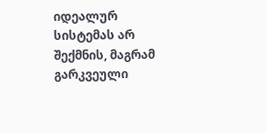იდეალურ სისტემას არ შექმნის, მაგრამ გარკვეული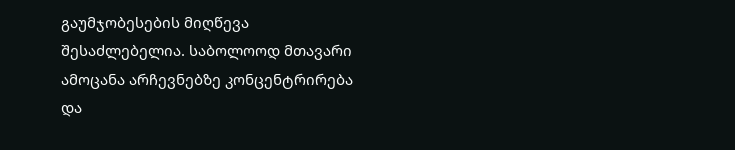გაუმჯობესების მიღწევა შესაძლებელია. საბოლოოდ მთავარი ამოცანა არჩევნებზე კონცენტრირება და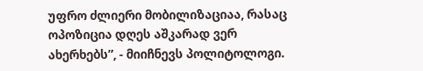უფრო ძლიერი მობილიზაციაა, რასაც ოპოზიცია დღეს აშკარად ვერ ახერხებს”, - მიიჩნევს პოლიტოლოგი.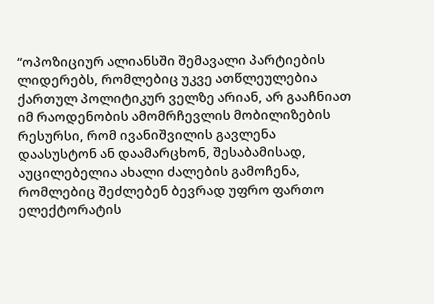“ოპოზიციურ ალიანსში შემავალი პარტიების ლიდერებს, რომლებიც უკვე ათწლეულებია ქართულ პოლიტიკურ ველზე არიან, არ გააჩნიათ იმ რაოდენობის ამომრჩევლის მობილიზების რესურსი, რომ ივანიშვილის გავლენა დაასუსტონ ან დაამარცხონ, შესაბამისად, აუცილებელია ახალი ძალების გამოჩენა, რომლებიც შეძლებენ ბევრად უფრო ფართო ელექტორატის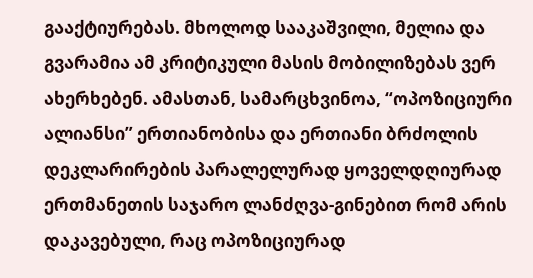გააქტიურებას. მხოლოდ სააკაშვილი, მელია და გვარამია ამ კრიტიკული მასის მობილიზებას ვერ ახერხებენ. ამასთან, სამარცხვინოა, “ოპოზიციური ალიანსი” ერთიანობისა და ერთიანი ბრძოლის დეკლარირების პარალელურად ყოველდღიურად ერთმანეთის საჯარო ლანძღვა-გინებით რომ არის დაკავებული, რაც ოპოზიციურად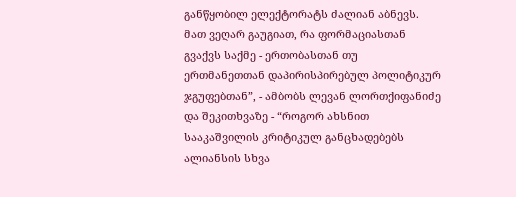განწყობილ ელექტორატს ძალიან აბნევს. მათ ვეღარ გაუგიათ, რა ფორმაციასთან გვაქვს საქმე - ერთობასთან თუ ერთმანეთთან დაპირისპირებულ პოლიტიკურ ჯგუფებთან”, - ამბობს ლევან ლორთქიფანიძე და შეკითხვაზე - “როგორ ახსნით სააკაშვილის კრიტიკულ განცხადებებს ალიანსის სხვა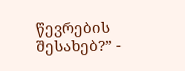წევრების შესახებ?” -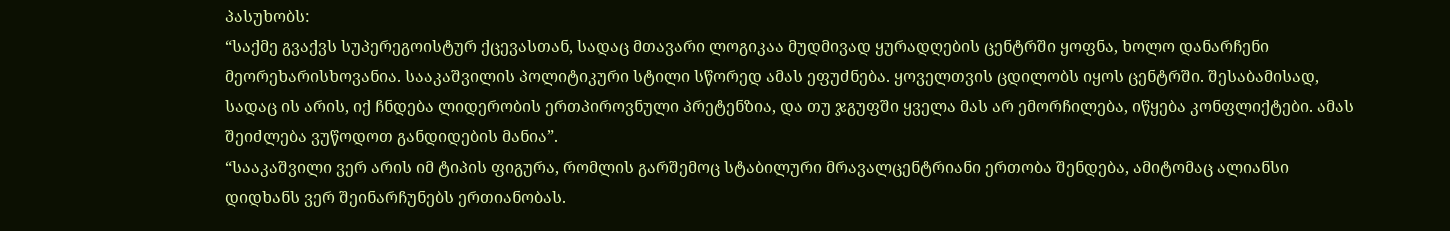პასუხობს:
“საქმე გვაქვს სუპერეგოისტურ ქცევასთან, სადაც მთავარი ლოგიკაა მუდმივად ყურადღების ცენტრში ყოფნა, ხოლო დანარჩენი მეორეხარისხოვანია. სააკაშვილის პოლიტიკური სტილი სწორედ ამას ეფუძნება. ყოველთვის ცდილობს იყოს ცენტრში. შესაბამისად, სადაც ის არის, იქ ჩნდება ლიდერობის ერთპიროვნული პრეტენზია, და თუ ჯგუფში ყველა მას არ ემორჩილება, იწყება კონფლიქტები. ამას შეიძლება ვუწოდოთ განდიდების მანია”.
“სააკაშვილი ვერ არის იმ ტიპის ფიგურა, რომლის გარშემოც სტაბილური მრავალცენტრიანი ერთობა შენდება, ამიტომაც ალიანსი დიდხანს ვერ შეინარჩუნებს ერთიანობას.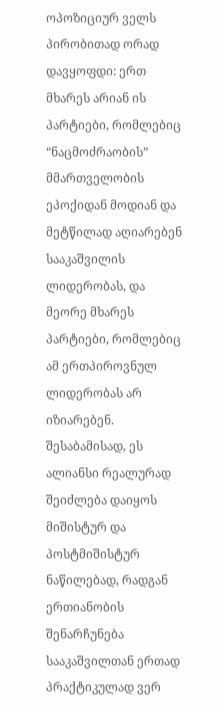ოპოზიციურ ველს პირობითად ორად დავყოფდი: ერთ მხარეს არიან ის პარტიები, რომლებიც “ნაცმოძრაობის” მმართველობის ეპოქიდან მოდიან და მეტწილად აღიარებენ სააკაშვილის ლიდერობას, და მეორე მხარეს პარტიები, რომლებიც ამ ერთპიროვნულ ლიდერობას არ იზიარებენ. შესაბამისად, ეს ალიანსი რეალურად შეიძლება დაიყოს მიშისტურ და პოსტმიშისტურ ნაწილებად, რადგან ერთიანობის შენარჩუნება სააკაშვილთან ერთად პრაქტიკულად ვერ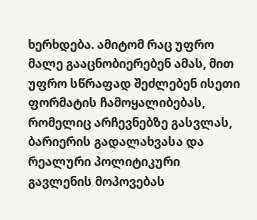ხერხდება. ამიტომ რაც უფრო მალე გააცნობიერებენ ამას, მით უფრო სწრაფად შეძლებენ ისეთი ფორმატის ჩამოყალიბებას, რომელიც არჩევნებზე გასვლას, ბარიერის გადალახვასა და რეალური პოლიტიკური გავლენის მოპოვებას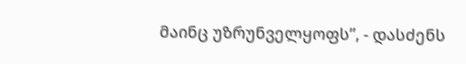მაინც უზრუნველყოფს”, - დასძენს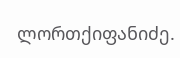ლორთქიფანიძე.